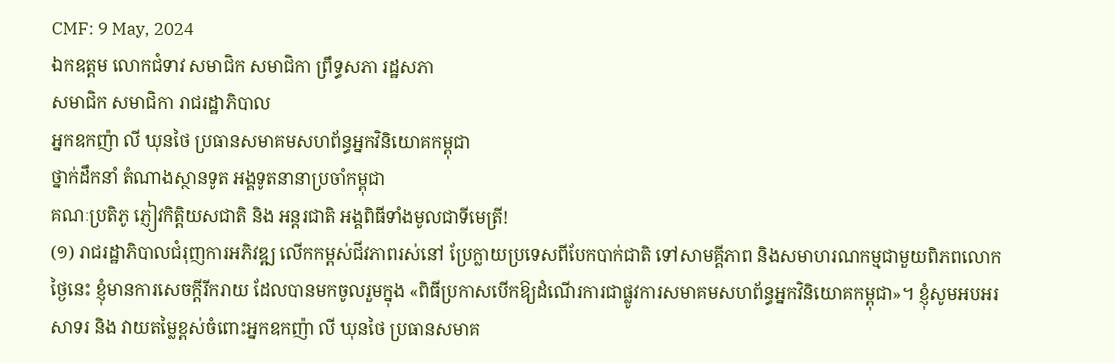CMF: 9 May, 2024
ឯកឧត្តម លោកជំទាវ សមាជិក សមាជិកា ព្រឹទ្ធសភា រដ្ឋសភា
សមាជិក សមាជិកា រាជរដ្ឋាភិបាល
អ្នកឧកញ៉ា លី ឃុនថៃ ប្រធានសមាគមសហព័ន្ធអ្នកវិនិយោគកម្ពុជា
ថ្នាក់ដឹកនាំ តំណាងស្ថានទូត អង្គទូតនានាប្រចាំកម្ពុជា
គណៈប្រតិភូ ភ្ញៀវកិត្តិយសជាតិ និង អន្តរជាតិ អង្គពិធីទាំងមូលជាទីមេត្រី!
(១) រាជរដ្ឋាភិបាលជំរុញការអភិវឌ្ឍ លើកកម្ពស់ជីវភាពរស់នៅ ប្រែក្លាយប្រទេសពីបែកបាក់ជាតិ ទៅសាមគ្គីភាព និងសមាហរណកម្មជាមួយពិភពលោក
ថ្ងៃនេះ ខ្ញុំមានការសេចក្ដីរីករាយ ដែលបានមកចូលរួមក្នុង «ពិធីប្រកាសបើកឱ្យដំណើរការជាផ្លូវការសមាគមសហព័ន្ធអ្នកវិនិយោគកម្ពុជា»។ ខ្ញុំសូមអបអរសាទរ និង វាយតម្លៃខ្ពស់ចំពោះអ្នកឧកញ៉ា លី ឃុនថៃ ប្រធានសមាគ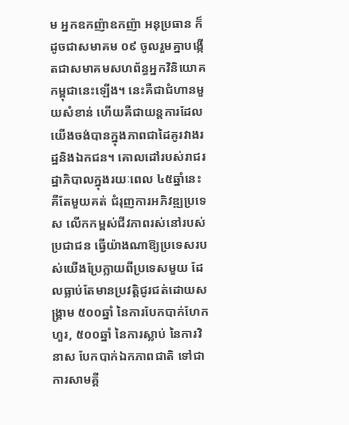ម អ្នកឧកញ៉ាឧកញ៉ា អនុប្រធាន ក៏ដូចជាសមាគម ០៩ ចូលរួមគ្នាបង្កើតជាសមាគមសហព័ន្ធអ្នកវិនិយោគកម្ពុជានេះឡើង។ នេះគឺជាជំហានមួយសំខាន់ ហើយគឺជាយន្ដការដែលយើងចង់បានក្នុងភាពជាដៃគូរវាងរដ្ឋនិងឯកជន។ គោលដៅរបស់រាជរដ្ឋាភិបាលក្នុងរយៈពេល ៤៥ឆ្នាំនេះ គឺតែមួយគត់ ជំរុញការអភិវឌ្ឍប្រទេស លើកកម្ពស់ជីវភាពរស់នៅរបស់ប្រជាជន ធ្វើយ៉ាងណាឱ្យប្រទេសរបស់យើងប្រែក្លាយពីប្រទេសមួយ ដែលធ្លាប់តែមានប្រវត្តិជូរជត់ដោយសង្រ្គាម ៥០០ឆ្នាំ នៃការបែកបាក់ហែកហួរ, ៥០០ឆ្នាំ នៃការស្លាប់ នៃការវិនាស បែកបាក់ឯកភាពជាតិ ទៅជាការសាមគ្គី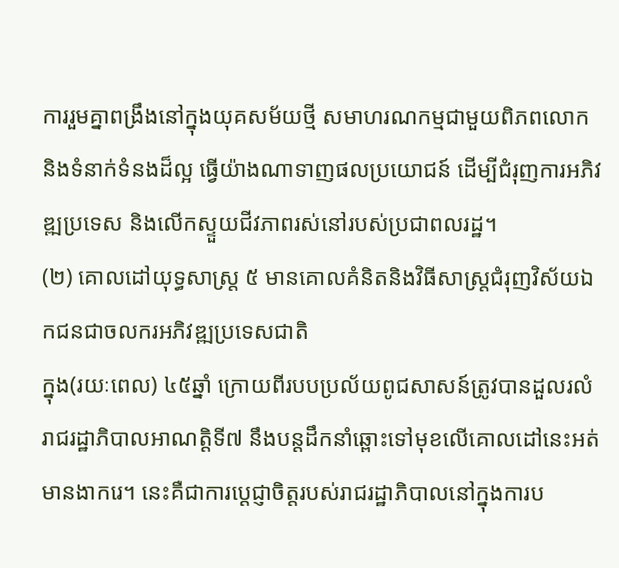ការរួមគ្នាពង្រឹងនៅក្នុងយុគសម័យថ្មី សមាហរណកម្មជាមួយពិភពលោក និងទំនាក់ទំនងដ៏ល្អ ធ្វើយ៉ាងណាទាញផលប្រយោជន៍ ដើម្បីជំរុញការអភិវឌ្ឍប្រទេស និងលើកស្ទួយជីវភាពរស់នៅរបស់ប្រជាពលរដ្ឋ។
(២) គោលដៅយុទ្ធសាស្រ្ត ៥ មានគោលគំនិតនិងវិធីសាស្រ្តជំរុញវិស័យឯកជនជាចលករអភិវឌ្ឍប្រទេសជាតិ
ក្នុង(រយៈពេល) ៤៥ឆ្នាំ ក្រោយពីរបបប្រល័យពូជសាសន៍ត្រូវបានដួលរលំ រាជរដ្ឋាភិបាលអាណត្តិទី៧ នឹងបន្តដឹកនាំឆ្ពោះទៅមុខលើគោលដៅនេះអត់មានងាករេ។ នេះគឺជាការប្ដេជ្ញាចិត្តរបស់រាជរដ្ឋាភិបាលនៅក្នុងការប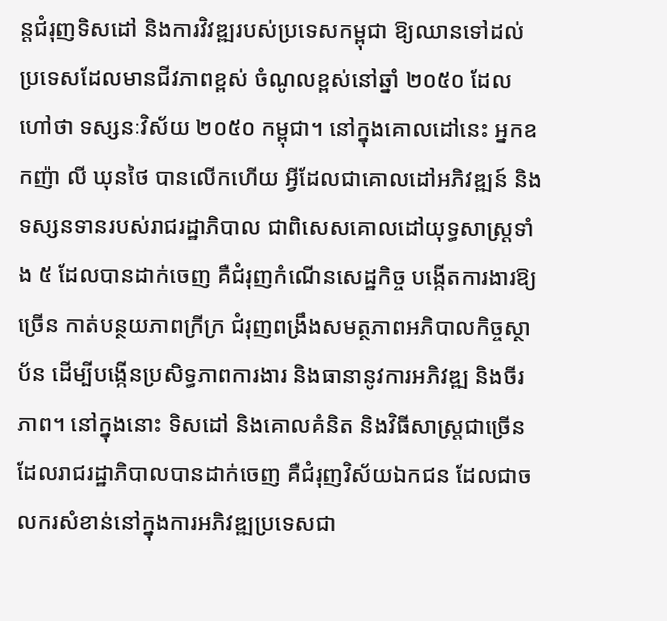ន្តជំរុញទិសដៅ និងការវិវឌ្ឍរបស់ប្រទេសកម្ពុជា ឱ្យឈានទៅដល់ប្រទេសដែលមានជីវភាពខ្ពស់ ចំណូលខ្ពស់នៅឆ្នាំ ២០៥០ ដែលហៅថា ទស្សនៈវិស័យ ២០៥០ កម្ពុជា។ នៅក្នុងគោលដៅនេះ អ្នកឧកញ៉ា លី ឃុនថៃ បានលើកហើយ អ្វីដែលជាគោលដៅអភិវឌ្ឍន៍ និងទស្សនទានរបស់រាជរដ្ឋាភិបាល ជាពិសេសគោលដៅយុទ្ធសាស្រ្តទាំង ៥ ដែលបានដាក់ចេញ គឺជំរុញកំណើនសេដ្ឋកិច្ច បង្កើតការងារឱ្យច្រើន កាត់បន្ថយភាពក្រីក្រ ជំរុញពង្រឹងសមត្ថភាពអភិបាលកិច្ចស្ថាប័ន ដើម្បីបង្កើនប្រសិទ្ធភាពការងារ និងធានានូវការអភិវឌ្ឍ និងចីរភាព។ នៅក្នុងនោះ ទិសដៅ និងគោលគំនិត និងវិធីសាស្រ្តជាច្រើន ដែលរាជរដ្ឋាភិបាលបានដាក់ចេញ គឺជំរុញវិស័យឯកជន ដែលជាចលករសំខាន់នៅក្នុងការអភិវឌ្ឍប្រទេសជា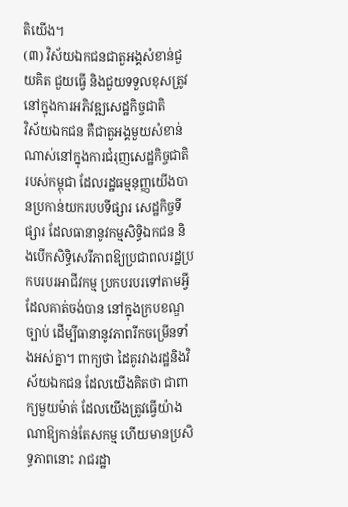តិយើង។
(៣) វិស័យឯកជនជាតួអង្គសំខាន់ជួយគិត ជួយធ្វើ និងជួយទទួលខុសត្រូវនៅក្នុងការអភិវឌ្ឍសេដ្ឋកិច្ចជាតិ
វិស័យឯកជន គឺជាតួអង្គមួយសំខាន់ណាស់នៅក្នុងការជំរុញសេដ្ឋកិច្ចជាតិរបស់កម្ពុជា ដែលរដ្ឋធម្មនុញ្ញយើងបានប្រកាន់យករបបទីផ្សារ សេដ្ឋកិច្ចទីផ្សារ ដែលធានានូវកម្មសិទ្ធិឯកជន និងបើកសិទ្ធិសេរីភាពឱ្យប្រជាពលរដ្ឋប្រកបរបរអាជីវកម្ម ប្រកបរបរទៅតាមអ្វីដែលគាត់ចង់បាន នៅក្នុងក្របខណ្ឌច្បាប់ ដើម្បីធានានូវភាពរីកចម្រើនទាំងអស់គ្នា។ ពាក្យថា ដៃគូរវាងរដ្ឋនិងវិស័យឯកជន ដែលយើងគិតថា ជាពាក្យមួយម៉ាត់ ដែលយើងត្រូវធ្វើយ៉ាងណាឱ្យកាន់តែសកម្ម ហើយមានប្រសិទ្ធភាពនោះ រាជរដ្ឋា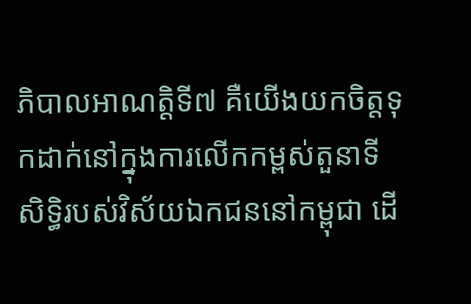ភិបាលអាណត្តិទី៧ គឺយើងយកចិត្តទុកដាក់នៅក្នុងការលើកកម្ពស់តួនាទី សិទ្ធិរបស់វិស័យឯកជននៅកម្ពុជា ដើ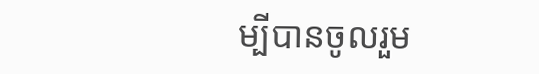ម្បីបានចូលរួម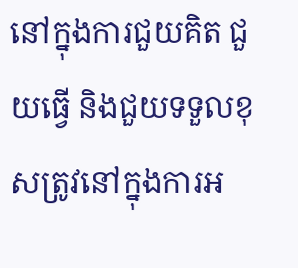នៅក្នុងការជួយគិត ជួយធ្វើ និងជួយទទួលខុសត្រូវនៅក្នុងការអ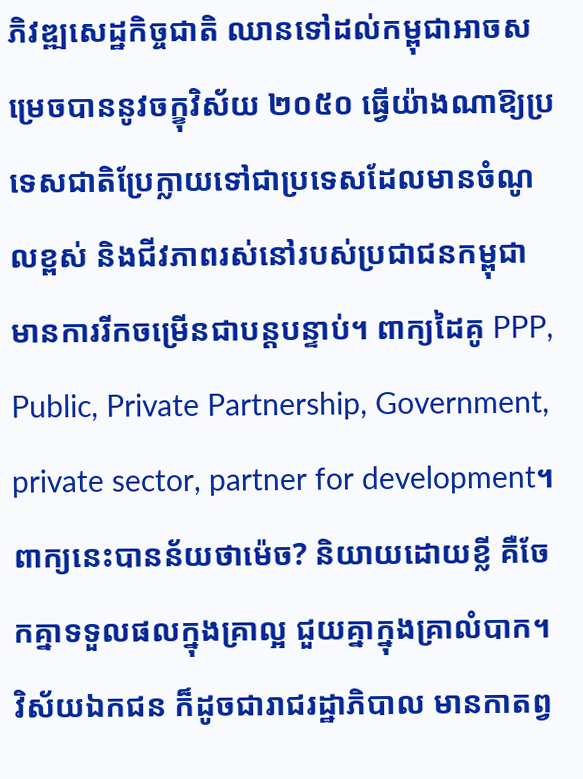ភិវឌ្ឍសេដ្ឋកិច្ចជាតិ ឈានទៅដល់កម្ពុជាអាចសម្រេចបាននូវចក្ខុវិស័យ ២០៥០ ធ្វើយ៉ាងណាឱ្យប្រទេសជាតិប្រែក្លាយទៅជាប្រទេសដែលមានចំណូលខ្ពស់ និងជីវភាពរស់នៅរបស់ប្រជាជនកម្ពុជាមានការរីកចម្រើនជាបន្តបន្ទាប់។ ពាក្យដៃគូ PPP, Public, Private Partnership, Government, private sector, partner for development។ ពាក្យនេះបានន័យថាម៉េច? និយាយដោយខ្លី គឺចែកគ្នាទទួលផលក្នុងគ្រាល្អ ជួយគ្នាក្នុងគ្រាលំបាក។ វិស័យឯកជន ក៏ដូចជារាជរដ្ឋាភិបាល មានកាតព្វ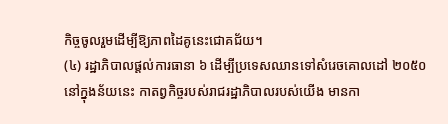កិច្ចចូលរួមដើម្បីឱ្យភាពដៃគូនេះជោគជ័យ។
(៤) រដ្ឋាភិបាលផ្តល់ការធានា ៦ ដើម្បីប្រទេសឈានទៅសំរេចគោលដៅ ២០៥០
នៅក្នុងន័យនេះ កាតព្វកិច្ចរបស់រាជរដ្ឋាភិបាលរបស់យើង មានកា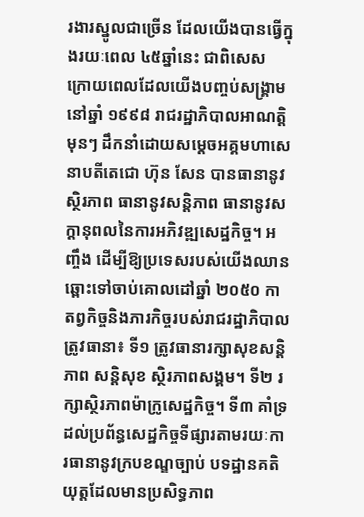រងារស្នូលជាច្រើន ដែលយើងបានធ្វើក្នុងរយៈពេល ៤៥ឆ្នាំនេះ ជាពិសេស ក្រោយពេលដែលយើងបញ្ចប់សង្រ្គាមនៅឆ្នាំ ១៩៩៨ រាជរដ្ឋាភិបាលអាណត្តិមុនៗ ដឹកនាំដោយសម្ដេចអគ្គមហាសេនាបតីតេជោ ហ៊ុន សែន បានធានានូវស្ថិរភាព ធានានូវសន្ដិភាព ធានានូវសក្ដានុពលនៃការអភិវឌ្ឍសេដ្ឋកិច្ច។ អញ្ចឹង ដើម្បីឱ្យប្រទេសរបស់យើងឈានឆ្ពោះទៅចាប់គោលដៅឆ្នាំ ២០៥០ កាតព្វកិច្ចនិងភារកិច្ចរបស់រាជរដ្ឋាភិបាលត្រូវធានា៖ ទី១ ត្រូវធានារក្សាសុខសន្ដិភាព សន្ដិសុខ ស្ថិរភាពសង្គម។ ទី២ រក្សាស្ថិរភាពម៉ាក្រូសេដ្ឋកិច្ច។ ទី៣ គាំទ្រដល់ប្រព័ន្ធសេដ្ឋកិច្ចទីផ្សារតាមរយៈការធានានូវក្របខណ្ឌច្បាប់ បទដ្ឋានគតិយុត្តដែលមានប្រសិទ្ធភាព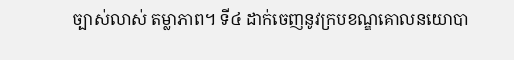ច្បាស់លាស់ តម្លាភាព។ ទី៤ ដាក់ចេញនូវក្របខណ្ឌគោលនយោបា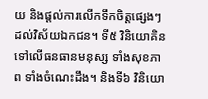យ និងផ្ដល់ការលើកទឹកចិត្តផ្សេងៗដល់វិស័យឯកជន។ ទី៥ វិនិយោគិនទៅលើធនធានមនុស្ស ទាំងសុខភាព ទាំងចំណេះដឹង។ និងទី៦ វិនិយោ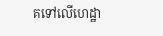គទៅលើហេដ្ឋា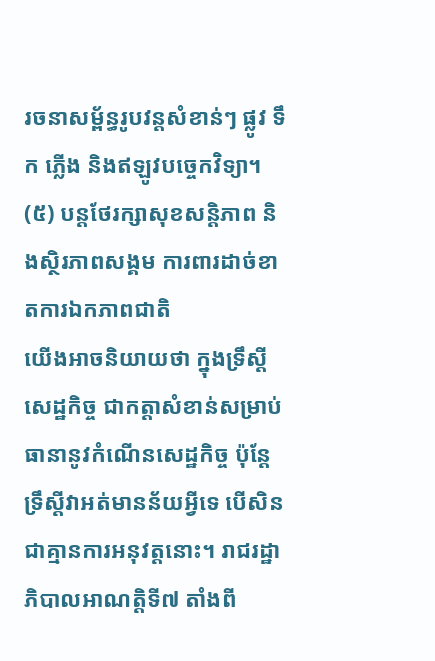រចនាសម្ព័ន្ធរូបវន្តសំខាន់ៗ ផ្លូវ ទឹក ភ្លើង និងឥឡូវបច្ចេកវិទ្យា។
(៥) បន្តថែរក្សាសុខសន្ដិភាព និងស្ថិរភាពសង្គម ការពារដាច់ខាតការឯកភាពជាតិ
យើងអាចនិយាយថា ក្នុងទ្រឹស្ដីសេដ្ឋកិច្ច ជាកត្តាសំខាន់សម្រាប់ធានានូវកំណើនសេដ្ឋកិច្ច ប៉ុន្តែទ្រឹស្ដីវាអត់មានន័យអ្វីទេ បើសិនជាគ្មានការអនុវត្តនោះ។ រាជរដ្ឋាភិបាលអាណត្តិទី៧ តាំងពី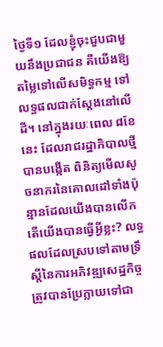ថ្ងៃទី១ ដែលខ្ញុំចុះជួបជាមួយនឹងប្រជាជន គឺយើងឱ្យតម្លៃទៅលើសមិទ្ធកម្ម ទៅលទ្ធផលជាក់ស្ដែងនៅលើដី។ នៅក្នុងរយៈពេល ៨ខែនេះ ដែលរាជរដ្ឋាភិបាលថ្មីបានបង្កើត ពិនិត្យមើលសូចនាករនៃគោលដៅទាំងប៉ុន្មានដែលយើងបានលើក តើយើងបានធ្វើអ្វីខ្លះ? លទ្ធផលដែលស្របទៅតាមទ្រឹស្ដីនៃការអភិវឌ្ឍសេដ្ឋកិច្ច ត្រូវបានប្រែក្លាយទៅជា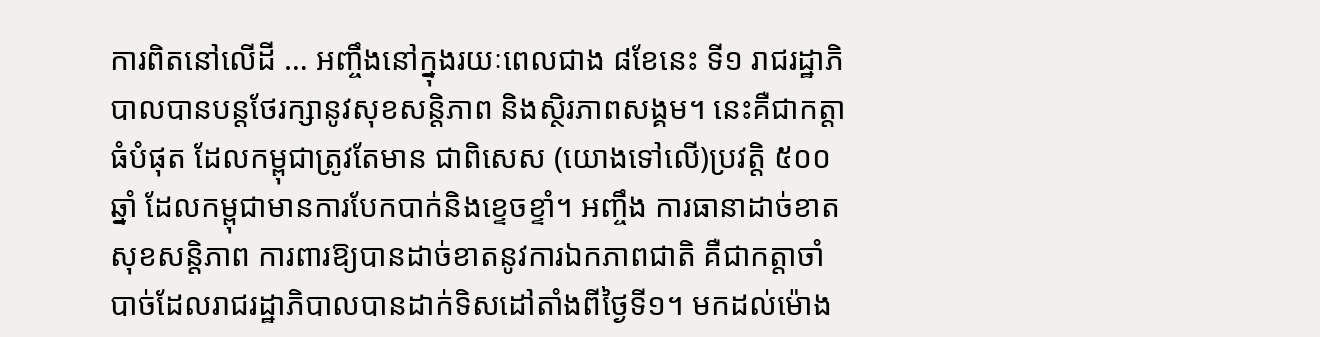ការពិតនៅលើដី … អញ្ចឹងនៅក្នុងរយៈពេលជាង ៨ខែនេះ ទី១ រាជរដ្ឋាភិបាលបានបន្តថែរក្សានូវសុខសន្ដិភាព និងស្ថិរភាពសង្គម។ នេះគឺជាកត្តាធំបំផុត ដែលកម្ពុជាត្រូវតែមាន ជាពិសេស (យោងទៅលើ)ប្រវត្តិ ៥០០ឆ្នាំ ដែលកម្ពុជាមានការបែកបាក់និងខ្ទេចខ្ទាំ។ អញ្ចឹង ការធានាដាច់ខាតសុខសន្ដិភាព ការពារឱ្យបានដាច់ខាតនូវការឯកភាពជាតិ គឺជាកត្តាចាំបាច់ដែលរាជរដ្ឋាភិបាលបានដាក់ទិសដៅតាំងពីថ្ងៃទី១។ មកដល់ម៉ោង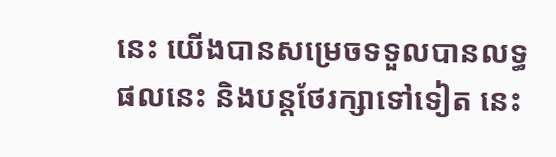នេះ យើងបានសម្រេចទទួលបានលទ្ធផលនេះ និងបន្តថែរក្សាទៅទៀត នេះ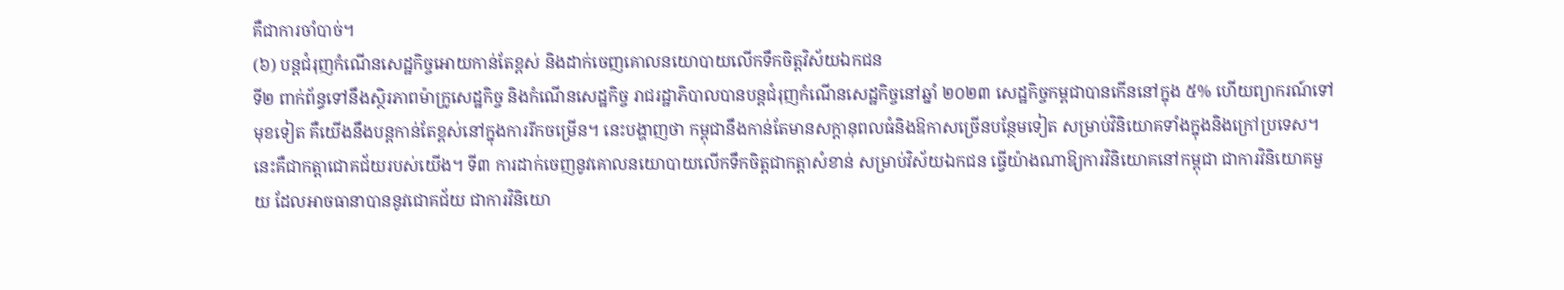គឺជាការចាំបាច់។
(៦) បន្តជំរុញកំណើនសេដ្ឋកិច្ចអោយកាន់តែខ្ពស់ និងដាក់ចេញគោលនយោបាយលើកទឹកចិត្តវិស័យឯកជន
ទី២ ពាក់ព័ន្ធទៅនឹងស្ថិរភាពម៉ាក្រូសេដ្ឋកិច្ច និងកំណើនសេដ្ឋកិច្ច រាជរដ្ឋាភិបាលបានបន្តជំរុញកំណើនសេដ្ឋកិច្ចនៅឆ្នាំ ២០២៣ សេដ្ឋកិច្ចកម្ពជាបានកើននៅក្នុង ៥% ហើយព្យាករណ៍ទៅមុខទៀត គឺយើងនឹងបន្តកាន់តែខ្ពស់នៅក្នុងការរីកចម្រើន។ នេះបង្ហាញថា កម្ពុជានឹងកាន់តែមានសក្ដានុពលធំនិងឱកាសច្រើនបន្ថែមទៀត សម្រាប់វិនិយោគទាំងក្នុងនិងក្រៅប្រទេស។ នេះគឺជាកត្តាជោគជ័យរបស់យើង។ ទី៣ ការដាក់ចេញនូវគោលនយោបាយលើកទឹកចិត្តជាកត្តាសំខាន់ សម្រាប់វិស័យឯកជន ធ្វើយ៉ាងណាឱ្យការវិនិយោគនៅកម្ពុជា ជាការវិនិយោគមួយ ដែលអាចធានាបាននូវជោគជ័យ ជាការវិនិយោ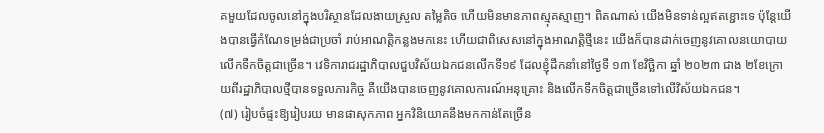គមួយដែលចូលនៅក្នុងបរិស្ថានដែលងាយស្រួល តម្លៃតិច ហើយមិនមានភាពស្មុគស្មាញ។ ពិតណាស់ យើងមិនទាន់ល្អឥតខ្ជោះទេ ប៉ុន្តែយើងបានធ្វើកំណែទម្រង់ជាប្រចាំ រាប់អាណត្តិកន្លងមកនេះ ហើយជាពិសេសនៅក្នុងអាណត្តិថ្មីនេះ យើងក៏បានដាក់ចេញនូវគោលនយោបាយលើកទឺកចិត្តជាច្រើន។ វេទិការាជរដ្ឋាភិបាលជួបវិស័យឯកជនលើកទី១៩ ដែលខ្ញុំដឹកនាំនៅថ្ងៃទី ១៣ ខែវិច្ឆិកា ឆ្នាំ ២០២៣ ជាង ២ខែក្រោយពីរដ្ឋាភិបាលថ្មីបានទទួលភារកិច្ច គឺយើងបានចេញនូវគោលការណ៍អនុគ្រោះ និងលើកទឹកចិត្តជាច្រើនទៅលើវិស័យឯកជន។
(៧) រៀបចំផ្ទះឱ្យរៀបរយ មានផាសុកភាព អ្នកវិនិយោគនឹងមកកាន់តែច្រើន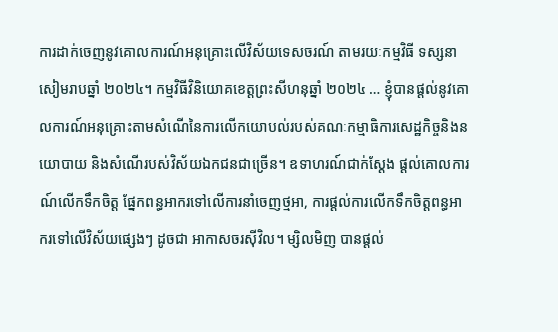ការដាក់ចេញនូវគោលការណ៍អនុគ្រោះលើវិស័យទេសចរណ៍ តាមរយៈកម្មវិធី ទស្សនាសៀមរាបឆ្នាំ ២០២៤។ កម្មវិធីវិនិយោគខេត្តព្រះសីហនុឆ្នាំ ២០២៤ … ខ្ញុំបានផ្ដល់នូវគោលការណ៍អនុគ្រោះតាមសំណើនៃការលើកយោបល់របស់គណៈកម្មាធិការសេដ្ឋកិច្ចនិងនយោបាយ និងសំណើរបស់វិស័យឯកជនជាច្រើន។ ឧទាហរណ៍ជាក់ស្ដែង ផ្ដល់គោលការណ៍លើកទឹកចិត្ត ផ្នែកពន្ធអាករទៅលើការនាំចេញថ្មអា, ការផ្ដល់ការលើកទឹកចិត្តពន្ធអាករទៅលើវិស័យផ្សេងៗ ដូចជា អាកាសចរស៊ីវិល។ ម្សិលមិញ បានផ្ដល់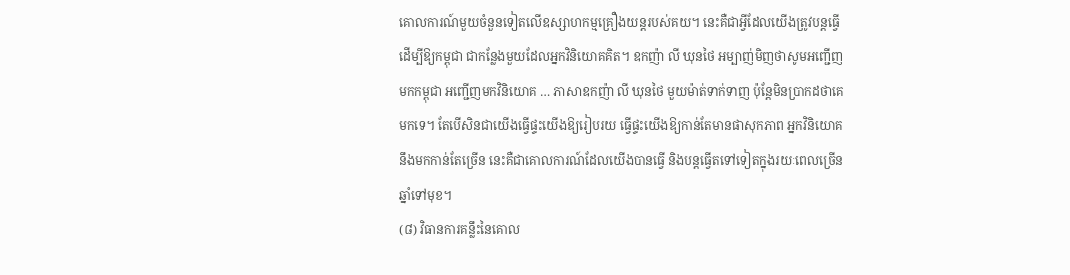គោលការណ៍មួយចំនួនទៀតលើឧស្សាហកម្មគ្រឿងយន្តរបស់គយ។ នេះគឺជាអ្វីដែលយើងត្រូវបន្តធ្វើដើម្បីឱ្យកម្ពុជា ជាកន្លែងមួយដែលអ្នកវិនិយោគគិត។ ឧកញ៉ា លី ឃុនថៃ អម្បាញ់មិញថាសូមអញ្ជើញមកកម្ពុជា អញ្ជើញមកវិនិយោគ … ភាសាឧកញ៉ា លី ឃុនថៃ មួយម៉ាត់ទាក់ទាញ ប៉ុន្តែមិនប្រាកដថាគេមកទេ។ តែបើសិនជាយើងធ្វើផ្ទះយើងឱ្យរៀបរយ ធ្វើផ្ទះយើងឱ្យកាន់តែមានផាសុកភាព អ្នកវិនិយោគនឹងមកកាន់តែច្រើន នេះគឺជាគោលការណ៍ដែលយើងបានធ្វើ និងបន្តធ្វើតទៅទៀតក្នុងរយៈពេលច្រើនឆ្នាំទៅមុខ។
(៨) វិធានការគន្លឹះនៃគោល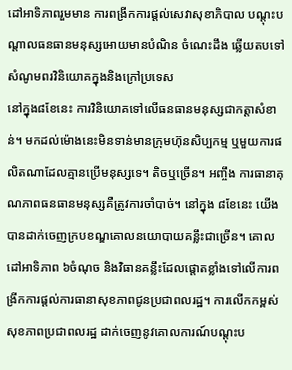ដៅអាទិភាពរួមមាន ការពង្រីកការផ្តល់សេវាសុខាភិបាល បណ្តុះបណ្តាលធនធានមនុស្សអោយមានបំណិន ចំណេះដឹង ឆ្លើយតបទៅសំណូមពរវិនិយោគក្នុងនិងក្រៅប្រទេស
នៅក្នុង៨ខែនេះ ការវិនិយោគទៅលើធនធានមនុស្សជាកត្តាសំខាន់។ មកដល់ម៉ោងនេះមិនទាន់មានក្រុមហ៊ុនសិប្បកម្ម ឬមួយការផលិតណាដែលគ្មានប្រើមនុស្សទេ។ តិចឬច្រើន។ អញ្ចឹង ការធានាគុណភាពធនធានមនុស្សគឺត្រូវការចាំបាច់។ នៅក្នុង ៨ខែនេះ យើងបានដាក់ចេញក្របខណ្ឌគោលនយោបាយគន្លឹះជាច្រើន។ គោលដៅអាទិភាព ៦ចំណុច និងវិធានគន្លឹះដែលផ្ដោតខ្លាំងទៅលើការពង្រីកការផ្ដល់ការធានាសុខភាពជូនប្រជាពលរដ្ឋ។ ការលើកកម្ពស់សុខភាពប្រជាពលរដ្ឋ ដាក់ចេញនូវគោលការណ៍បណ្ដុះប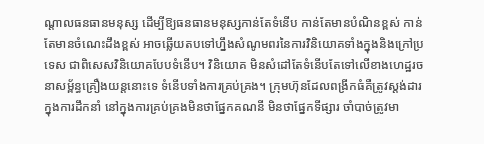ណ្ដាលធនធានមនុស្ស ដើម្បីឱ្យធនធានមនុស្សកាន់តែទំនើប កាន់តែមានបំណិនខ្ពស់ កាន់តែមានចំណេះដឹងខ្ពស់ អាចឆ្លើយតបទៅហ្នឹងសំណូមពរនៃការវិនិយោគទាំងក្នុងនិងក្រៅប្រទេស ជាពិសេសវិនិយោគបែបទំនើប។ វិនិយោគ មិនសំដៅតែទំនើបតែទៅលើខាងហេដ្ឋរចនាសម្ព័ន្ធគ្រឿងយន្តនោះទេ ទំនើបទាំងការគ្រប់គ្រង។ ក្រុមហ៊ុនដែលពង្រីកធំគឺត្រូវស្ដង់ដារក្នុងការដឹកនាំ នៅក្នុងការគ្រប់គ្រងមិនថាផ្នែកគណនី មិនថាផ្នែកទីផ្សារ ចាំបាច់ត្រូវមា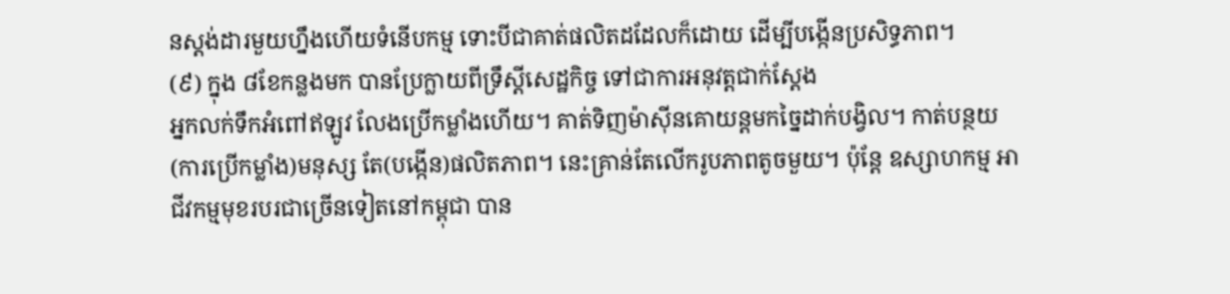នស្ដង់ដារមួយហ្នឹងហើយទំនើបកម្ម ទោះបីជាគាត់ផលិតដដែលក៏ដោយ ដើម្បីបង្កើនប្រសិទ្ធភាព។
(៩) ក្នុង ៨ខែកន្លងមក បានប្រែក្លាយពីទ្រឹស្ដីសេដ្ឋកិច្ច ទៅជាការអនុវត្តជាក់ស្ដែង
អ្នកលក់ទឹកអំពៅឥឡូវ លែងប្រើកម្លាំងហើយ។ គាត់ទិញម៉ាស៊ីនគោយន្តមកច្នៃដាក់បង្វិល។ កាត់បន្ថយ(ការប្រើកម្លាំង)មនុស្ស តែ(បង្កើន)ផលិតភាព។ នេះគ្រាន់តែលើករូបភាពតូចមួយ។ ប៉ុន្តែ ឧស្សាហកម្ម អាជីវកម្មមុខរបរជាច្រើនទៀតនៅកម្ពុជា បាន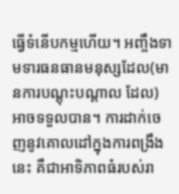ធ្វើទំនើបកម្មហើយ។ អញ្ចឹងទាមទារធនធានមនុស្សដែល(មានការបណ្តុះបណ្តាល ដែល) អាចទទួលបាន។ ការដាក់ចេញនូវគោលដៅក្នុងការពង្រឹងនេះ គឺជាអាទិភាពធំរបស់រា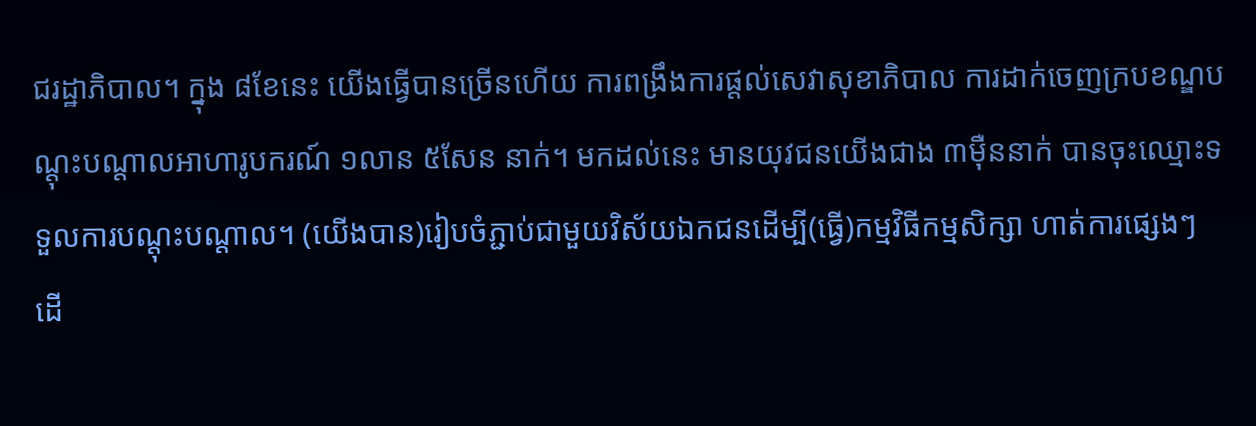ជរដ្ឋាភិបាល។ ក្នុង ៨ខែនេះ យើងធ្វើបានច្រើនហើយ ការពង្រឹងការផ្ដល់សេវាសុខាភិបាល ការដាក់ចេញក្របខណ្ឌបណ្ដុះបណ្ដាលអាហារូបករណ៍ ១លាន ៥សែន នាក់។ មកដល់នេះ មានយុវជនយើងជាង ៣ម៉ឺននាក់ បានចុះឈ្មោះទទួលការបណ្ដុះបណ្ដាល។ (យើងបាន)រៀបចំភ្ជាប់ជាមួយវិស័យឯកជនដើម្បី(ធ្វើ)កម្មវិធីកម្មសិក្សា ហាត់ការផ្សេងៗ ដើ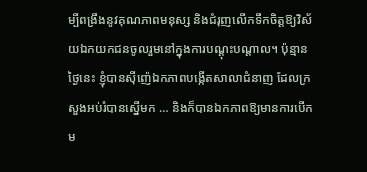ម្បីពង្រឹងនូវគុណភាពមនុស្ស និងជំរុញលើកទឹកចិត្តឱ្យវិស័យឯកយកជនចូលរួមនៅក្នុងការបណ្ដុះបណ្ដាល។ ប៉ុន្មានថ្ងៃនេះ ខ្ញុំបានស៊ីញ៉េឯកភាពបង្កើតសាលាជំនាញ ដែលក្រសួងអប់រំបានស្នើមក … និងក៏បានឯកភាពឱ្យមានការបើកម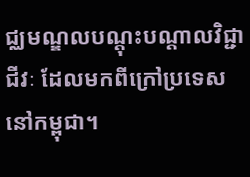ជ្ឈមណ្ឌលបណ្ដុះបណ្ដាលវិជ្ជាជីវៈ ដែលមកពីក្រៅប្រទេសនៅកម្ពុជា។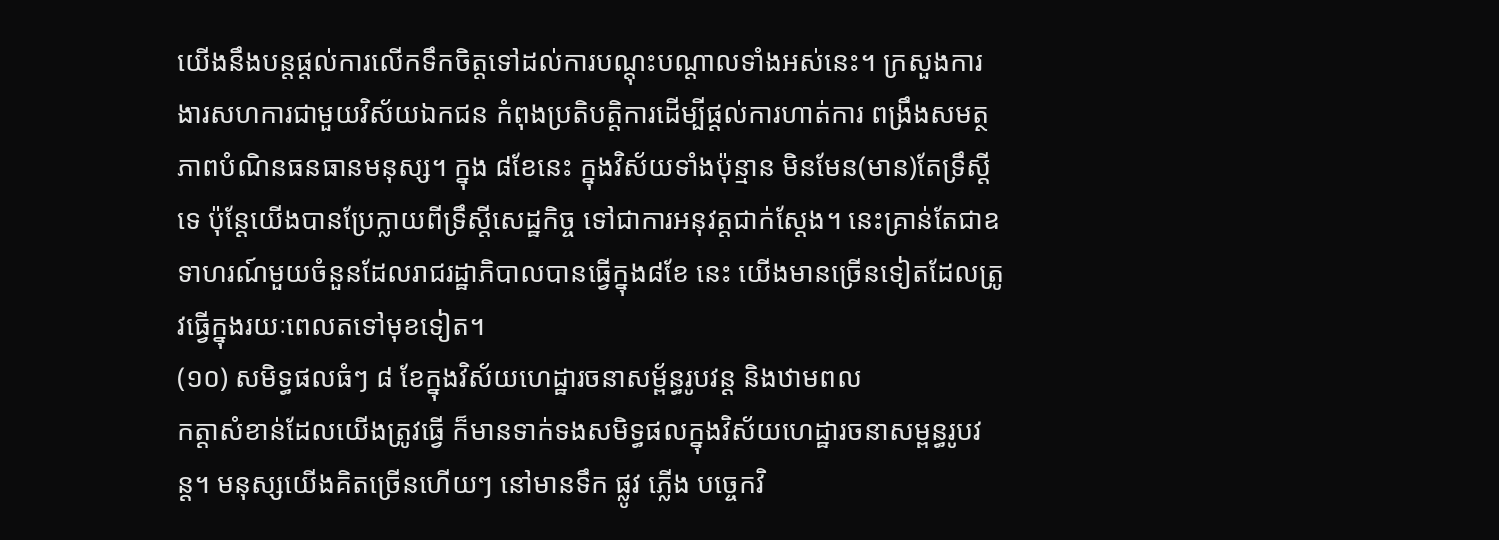យើងនឹងបន្តផ្ដល់ការលើកទឹកចិត្តទៅដល់ការបណ្ដុះបណ្ដាលទាំងអស់នេះ។ ក្រសួងការងារសហការជាមួយវិស័យឯកជន កំពុងប្រតិបត្តិការដើម្បីផ្ដល់ការហាត់ការ ពង្រឹងសមត្ថភាពបំណិនធនធានមនុស្ស។ ក្នុង ៨ខែនេះ ក្នុងវិស័យទាំងប៉ុន្មាន មិនមែន(មាន)តែទ្រឹស្ដីទេ ប៉ុន្តែយើងបានប្រែក្លាយពីទ្រឹស្ដីសេដ្ឋកិច្ច ទៅជាការអនុវត្តជាក់ស្ដែង។ នេះគ្រាន់តែជាឧទាហរណ៍មួយចំនួនដែលរាជរដ្ឋាភិបាលបានធ្វើក្នុង៨ខែ នេះ យើងមានច្រើនទៀតដែលត្រូវធ្វើក្នុងរយៈពេលតទៅមុខទៀត។
(១០) សមិទ្ធផលធំៗ ៨ ខែក្នុងវិស័យហេដ្ឋារចនាសម្ព័ន្ធរូបវន្ត និងឋាមពល
កត្តាសំខាន់ដែលយើងត្រូវធ្វើ ក៏មានទាក់ទងសមិទ្ធផលក្នុងវិស័យហេដ្ឋារចនាសម្ពន្ធរូបវន្ត។ មនុស្សយើងគិតច្រើនហើយៗ នៅមានទឹក ផ្លូវ ភ្លើង បច្ចេកវិ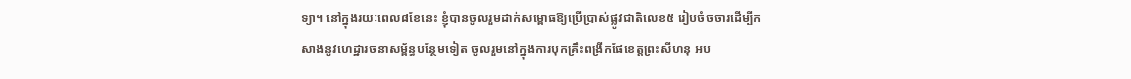ទ្យា។ នៅក្នុងរយៈពេល៨ខែនេះ ខ្ញុំបានចូលរួមដាក់សម្ពោធឱ្យប្រើប្រាស់ផ្លូវជាតិលេខ៥ រៀបចំចចារដើម្បីកសាងនូវហេដ្ឋារចនាសម្ព័ន្ធបន្ថែមទៀត ចូលរួមនៅក្នុងការបុកគ្រឹះពង្រីកផែខេត្តព្រះសីហនុ អប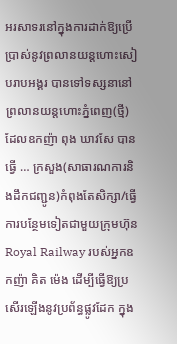អរសាទរនៅក្នុងការដាក់ឱ្យប្រើប្រាស់នូវព្រលានយន្តហោះសៀបរាបអង្គរ បានទៅទស្សនានៅព្រលានយន្តហោះភ្នំពេញ(ថ្មី) ដែលឧកញ៉ា ពុង ឃាវសែ បានធ្វើ … ក្រសួង(សាធារណការនិងដឹកជញ្ជូន)កំពុងតែសិក្សា/ធ្វើការបន្ថែមទៀតជាមួយក្រុមហ៊ុន Royal Railway របស់អ្នកឧកញ៉ា គិត ម៉េង ដើម្បីធ្វើឱ្យប្រសើរឡើងនូវប្រព័ន្ធផ្លូវដែក ក្នុង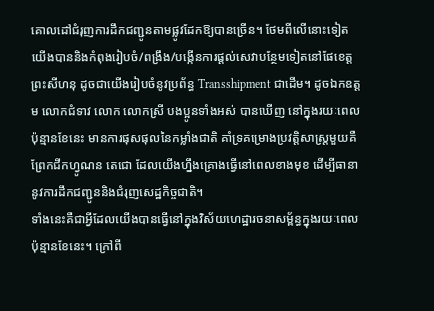គោលដៅជំរុញការដឹកជញ្ជូនតាមផ្លូវដែកឱ្យបានច្រើន។ ថែមពីលើនោះទៀត យើងបាននិងកំពុងរៀបចំ/ពង្រឹង/បង្កើនការផ្ដល់សេវាបន្ថែមទៀតនៅផែខេត្តព្រះសីហនុ ដូចជាយើងរៀបចំនូវប្រព័ន្ធ Transshipment ជាដើម។ ដូចឯកឧត្តម លោកជំទាវ លោក លោកស្រី បងប្អូនទាំងអស់ បានឃើញ នៅក្នុងរយៈពេលប៉ុន្មានខែនេះ មានការផុសផុលនៃកម្លាំងជាតិ គាំទ្រគម្រោងប្រវត្តិសាស្ត្រមួយគឺព្រែកជីកហ្វូណន តេជោ ដែលយើងហ្នឹងគ្រោងធ្វើនៅពេលខាងមុខ ដើម្បីធានានូវការដឹកជញ្ជូននិងជំរុញសេដ្ឋកិច្ចជាតិ។
ទាំងនេះគឺជាអ្វីដែលយើងបានធ្វើនៅក្នុងវិស័យហេដ្ឋារចនាសម្ព័ន្ធក្នុងរយៈពេលប៉ុន្មានខែនេះ។ ក្រៅពី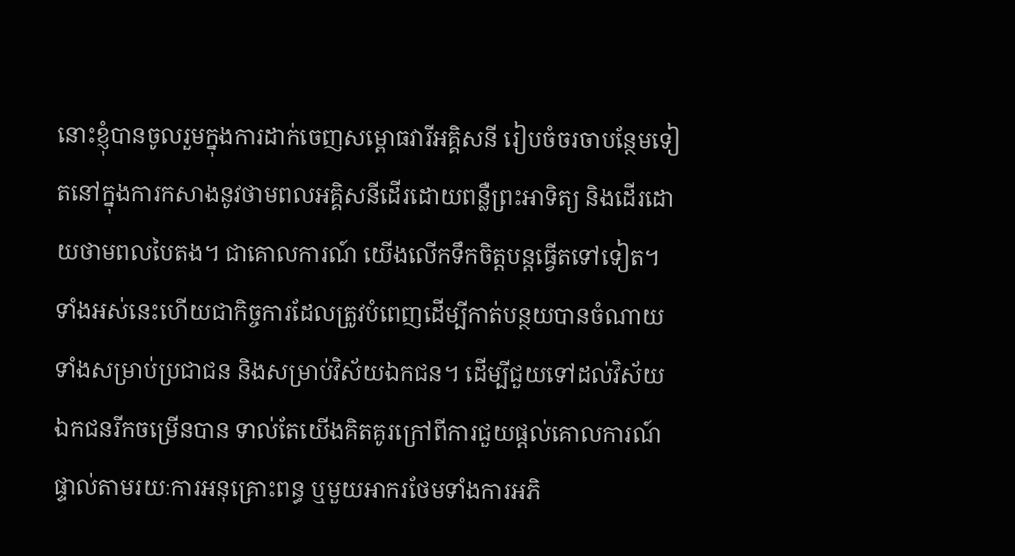នោះខ្ញុំបានចូលរួមក្នុងការដាក់ចេញសម្ពោធវារីអគ្គិសនី រៀបចំចរចាបន្ថែមទៀតនៅក្នុងការកសាងនូវថាមពលអគ្គិសនីដើរដោយពន្លឺព្រះអាទិត្យ និងដើរដោយថាមពលបៃតង។ ជាគោលការណ៍ យើងលើកទឹកចិត្តបន្តធ្វើតទៅទៀត។ ទាំងអស់នេះហើយជាកិច្ចការដែលត្រូវបំពេញដើម្បីកាត់បន្ថយបានចំណាយទាំងសម្រាប់ប្រជាជន និងសម្រាប់វិស័យឯកជន។ ដើម្បីជួយទៅដល់វិស័យឯកជនរីកចម្រើនបាន ទាល់តែយើងគិតគូរក្រៅពីការជួយផ្ដល់គោលការណ៍ផ្ទាល់តាមរយៈការអនុគ្រោះពន្ធ ឬមួយអាករថែមទាំងការអភិ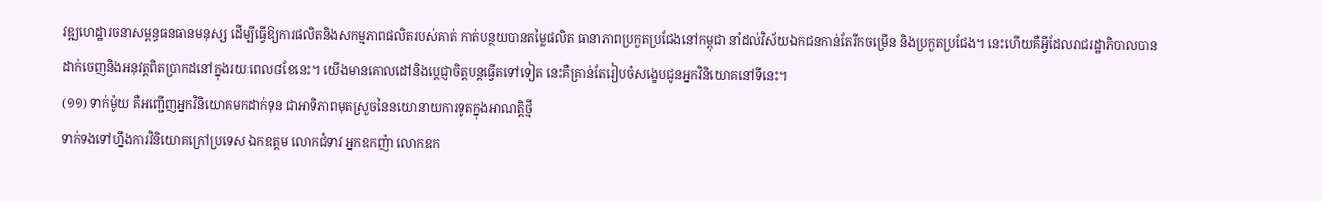វឌ្ឍហេដ្ឋារចនាសម្ពន្ធធនធានមនុស្ស ដើម្បីធ្វើឱ្យការផលិតនិងសកម្មភាពផលិតរបស់គាត់ កាត់បន្ថយបានតម្លៃផលិត ធានាភាពប្រកួតប្រជែងនៅកម្ពុជា នាំដល់វិស័យឯកជនកាន់តែរីកចម្រើន និងប្រកួតប្រជែង។ នេះហើយគឺអ្វីដែលរាជរដ្ឋាភិបាលបានដាក់ចេញនិងអនុវត្តពិតប្រាកដនៅក្នុងរយៈពេល៨ខែនេះ។ យើងមានគោលដៅនិងប្ដេជ្ញាចិត្តបន្តធ្វើតទៅទៀត នេះគឺគ្រាន់តែរៀបចំសង្ខេបជូនអ្នកវិនិយោគនៅទីនេះ។
(១១) ទាក់ម៉ូយ គឺអញ្ជើញអ្នកវិនិយោគមកដាក់ទុន ជាអាទិភាពមុតស្រួចនៃនយោនាយការទូតក្នុងអាណត្តិថ្មី
ទាក់ទងទៅហ្នឹងការវិនិយោគក្រៅប្រទេស ឯកឧត្តម លោកជំទាវ អ្នកឧកញ៉ា លោកឧក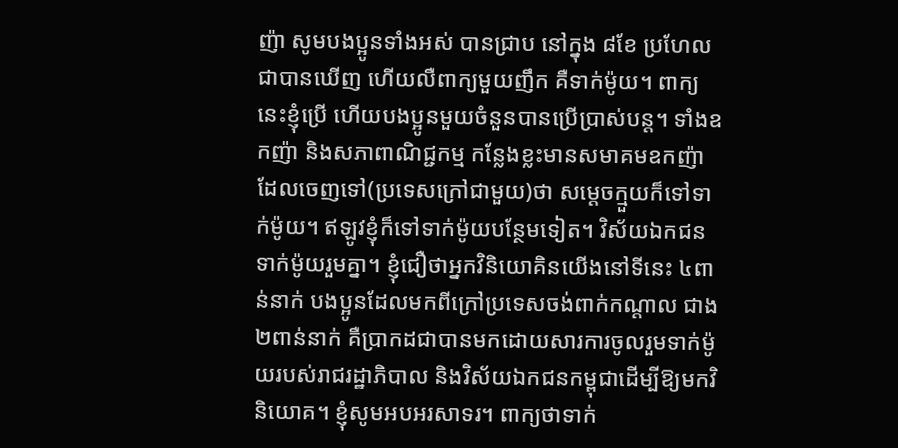ញ៉ា សូមបងប្អូនទាំងអស់ បានជ្រាប នៅក្នុង ៨ខែ ប្រហែលជាបានឃើញ ហើយលឺពាក្យមួយញឹក គឺទាក់ម៉ូយ។ ពាក្យនេះខ្ញុំប្រើ ហើយបងប្អូនមួយចំនួនបានប្រើប្រាស់បន្ត។ ទាំងឧកញ៉ា និងសភាពាណិជ្ជកម្ម កន្លែងខ្លះមានសមាគមឧកញ៉ាដែលចេញទៅ(ប្រទេសក្រៅជាមួយ)ថា សម្ដេចក្មួយក៏ទៅទាក់ម៉ូយ។ ឥឡូវខ្ញុំក៏ទៅទាក់ម៉ូយបន្ថែមទៀត។ វិស័យឯកជនទាក់ម៉ូយរួមគ្នា។ ខ្ញុំជឿថាអ្នកវិនិយោគិនយើងនៅទីនេះ ៤ពាន់នាក់ បងប្អូនដែលមកពីក្រៅប្រទេសចង់ពាក់កណ្ដាល ជាង ២ពាន់នាក់ គឺប្រាកដជាបានមកដោយសារការចូលរួមទាក់ម៉ូយរបស់រាជរដ្ឋាភិបាល និងវិស័យឯកជនកម្ពុជាដើម្បីឱ្យមកវិនិយោគ។ ខ្ញុំសូមអបអរសាទរ។ ពាក្យថាទាក់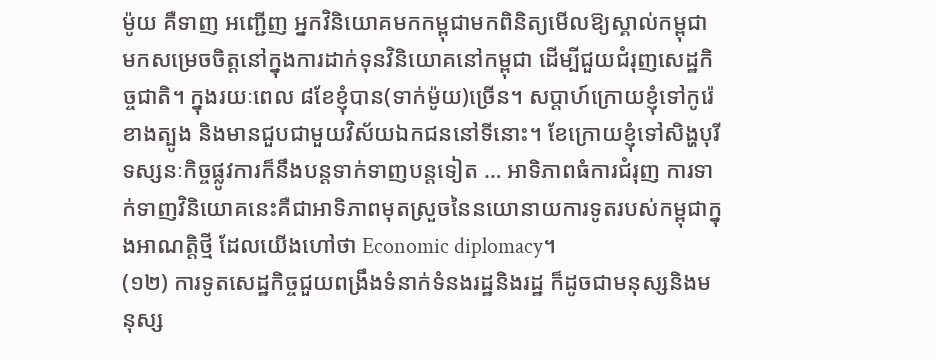ម៉ូយ គឺទាញ អញ្ជើញ អ្នកវិនិយោគមកកម្ពុជាមកពិនិត្យមើលឱ្យស្គាល់កម្ពុជា មកសម្រេចចិត្តនៅក្នុងការដាក់ទុនវិនិយោគនៅកម្ពុជា ដើម្បីជួយជំរុញសេដ្ឋកិច្ចជាតិ។ ក្នុងរយៈពេល ៨ខែខ្ញុំបាន(ទាក់ម៉ូយ)ច្រើន។ សប្ដាហ៍ក្រោយខ្ញុំទៅកូរ៉េខាងត្បូង និងមានជួបជាមួយវិស័យឯកជននៅទីនោះ។ ខែក្រោយខ្ញុំទៅសិង្ហបុរីទស្សនៈកិច្ចផ្លូវការក៏នឹងបន្តទាក់ទាញបន្តទៀត … អាទិភាពធំការជំរុញ ការទាក់ទាញវិនិយោគនេះគឺជាអាទិភាពមុតស្រួចនៃនយោនាយការទូតរបស់កម្ពុជាក្នុងអាណត្តិថ្មី ដែលយើងហៅថា Economic diplomacy។
(១២) ការទូតសេដ្ឋកិច្ចជួយពង្រឹងទំនាក់ទំនងរដ្ឋនិងរដ្ឋ ក៏ដូចជាមនុស្សនិងមនុស្ស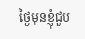ថ្ងៃមុនខ្ញុំជួប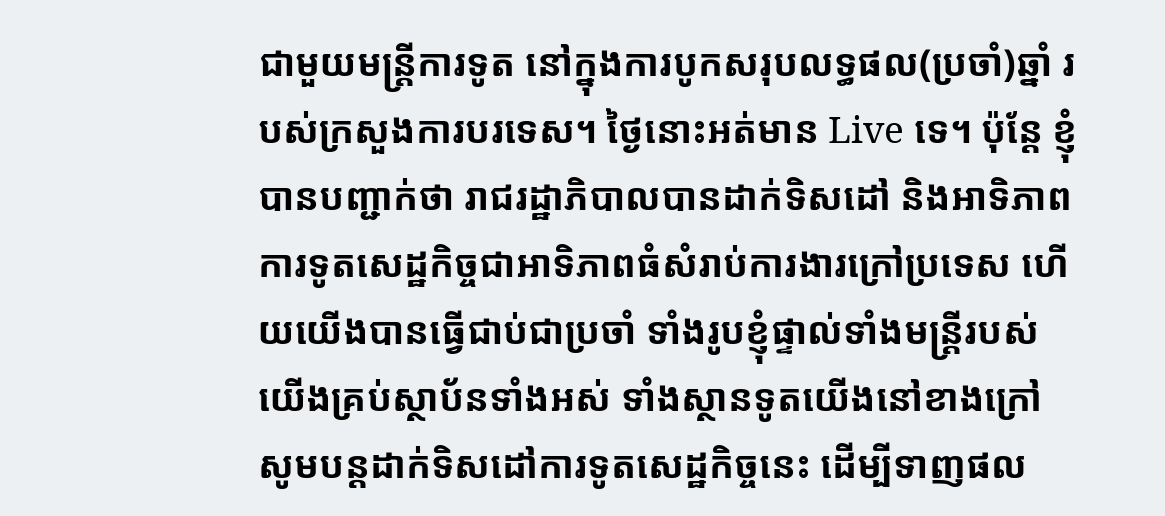ជាមួយមន្ត្រីការទូត នៅក្នុងការបូកសរុបលទ្ធផល(ប្រចាំ)ឆ្នាំ របស់ក្រសួងការបរទេស។ ថ្ងៃនោះអត់មាន Live ទេ។ ប៉ុន្តែ ខ្ញុំបានបញ្ជាក់ថា រាជរដ្ឋាភិបាលបានដាក់ទិសដៅ និងអាទិភាពការទូតសេដ្ឋកិច្ចជាអាទិភាពធំសំរាប់ការងារក្រៅប្រទេស ហើយយើងបានធ្វើជាប់ជាប្រចាំ ទាំងរូបខ្ញុំផ្ទាល់ទាំងមន្ត្រីរបស់យើងគ្រប់ស្ថាប័នទាំងអស់ ទាំងស្ថានទូតយើងនៅខាងក្រៅ សូមបន្តដាក់ទិសដៅការទូតសេដ្ឋកិច្ចនេះ ដើម្បីទាញផល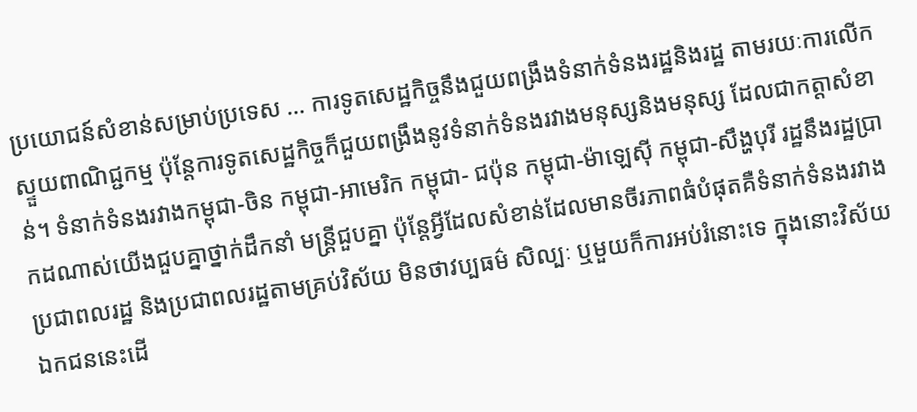ប្រយោជន៍សំខាន់សម្រាប់ប្រទេស … ការទូតសេដ្ឋកិច្ចនឹងជួយពង្រឹងទំនាក់ទំនងរដ្ឋនិងរដ្ឋ តាមរយៈការលើកស្ទួយពាណិជ្ជកម្ម ប៉ុន្តែការទូតសេដ្ឋកិច្ចក៏ជួយពង្រឹងនូវទំនាក់ទំនងរវាងមនុស្សនិងមនុស្ស ដែលជាកត្តាសំខាន់។ ទំនាក់ទំនងរវាងកម្ពុជា-ចិន កម្ពុជា-អាមេរិក កម្ពុជា- ជប៉ុន កម្ពុជា-ម៉ាឡេស៊ី កម្ពុជា-សឹង្ហបុរី រដ្ឋនឹងរដ្ឋប្រាកដណាស់យើងជួបគ្នាថ្នាក់ដឹកនាំ មន្ត្រីជួបគ្នា ប៉ុន្តែអ្វីដែលសំខាន់ដែលមានចីរភាពធំបំផុតគឺទំនាក់ទំនងរវាងប្រជាពលរដ្ឋ និងប្រជាពលរដ្ឋតាមគ្រប់វិស័យ មិនថាវប្បធម៌ សិល្បៈ ឬមួយក៏ការអប់រំនោះទេ ក្នុងនោះវិស័យឯកជននេះដើ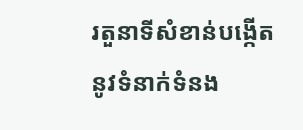រតួនាទីសំខាន់បង្កើតនូវទំនាក់ទំនង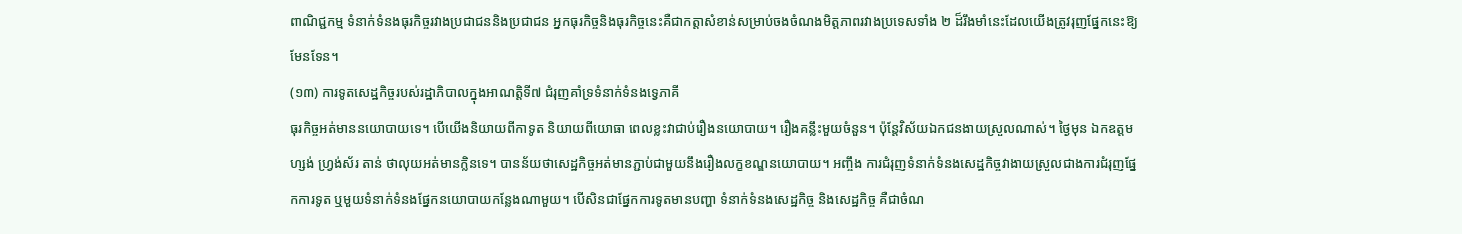ពាណិជ្ជកម្ម ទំនាក់ទំនងធុរកិច្ចរវាងប្រជាជននិងប្រជាជន អ្នកធុរកិច្ចនិងធុរកិច្ចនេះគឺជាកត្ដាសំខាន់សម្រាប់ចងចំណងមិត្តភាពរវាងប្រទេសទាំង ២ ដ៏រឹងមាំនេះដែលយើងត្រូវរុញផ្នែកនេះឱ្យមែនទែន។
(១៣) ការទូតសេដ្ឋកិច្ចរបស់រដ្ឋាភិបាលក្នុងអាណត្តិទី៧ ជំរុញគាំទ្រទំនាក់ទំនងទ្វេភាគី
ធុរកិច្ចអត់មាននយោបាយទេ។ បើយើងនិយាយពីកាទូត និយាយពីយោធា ពេលខ្លះវាជាប់រឿងនយោបាយ។ រឿងគន្លឹះមួយចំនួន។ ប៉ុន្តែវិស័យឯកជនងាយស្រួលណាស់។ ថ្ងៃមុន ឯកឧត្តម ហ្សង់ ហ្វ្រង់ស័រ តាន់ ថាលុយអត់មានក្លិនទេ។ បានន័យថាសេដ្ឋកិច្ចអត់មានភ្ជាប់ជាមួយនឹងរឿងលក្ខខណ្ឌនយោបាយ។ អញ្ចឹង ការជំរុញទំនាក់ទំនងសេដ្ឋកិច្ចវាងាយស្រួលជាងការជំរុញផ្នែកការទូត ឬមួយទំនាក់ទំនងផ្នែកនយោបាយកន្លែងណាមួយ។ បើសិនជាផ្នែកការទូតមានបញ្ហា ទំនាក់ទំនងសេដ្ឋកិច្ច និងសេដ្ឋកិច្ច គឺជាចំណ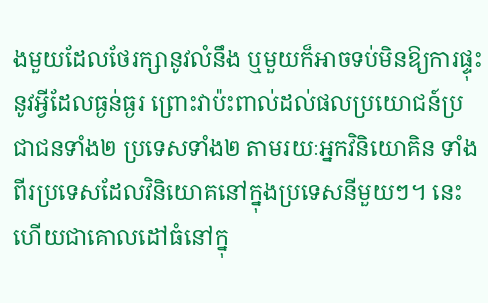ងមួយដែលថែរក្សានូវលំនឹង ឬមួយក៏អាចទប់មិនឱ្យការផ្ទុះនូវអ្វីដែលធ្ងន់ធ្ងរ ព្រោះវាប៉ះពាល់ដល់ផលប្រយោជន៍ប្រជាជនទាំង២ ប្រទេសទាំង២ តាមរយៈអ្នកវិនិយោគិន ទាំងពីរប្រទេសដែលវិនិយោគនៅក្នុងប្រទេសនីមួយៗ។ នេះហើយជាគោលដៅធំនៅក្នុ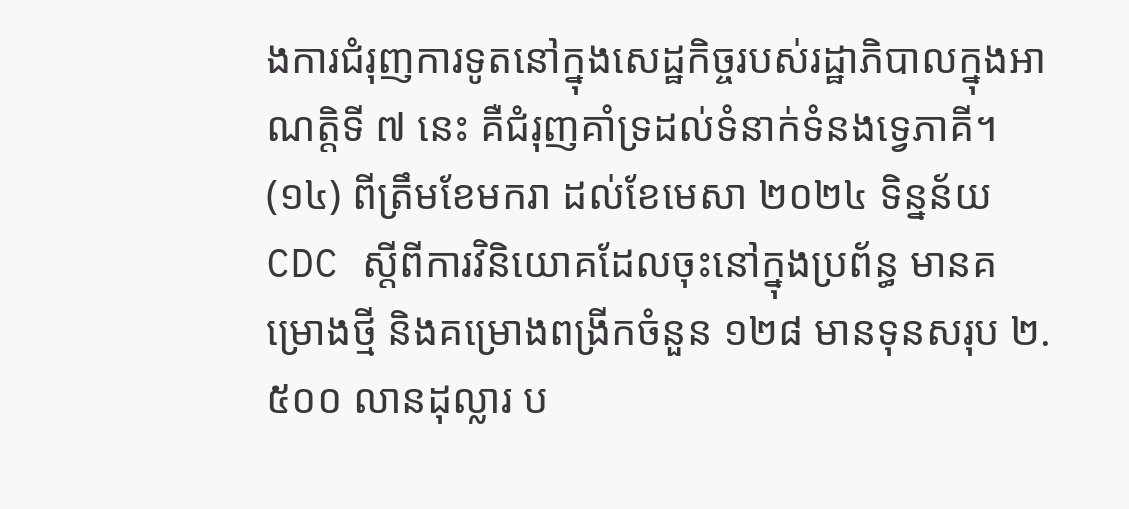ងការជំរុញការទូតនៅក្នុងសេដ្ឋកិច្ចរបស់រដ្ឋាភិបាលក្នុងអាណត្តិទី ៧ នេះ គឺជំរុញគាំទ្រដល់ទំនាក់ទំនងទ្វេភាគី។
(១៤) ពីត្រឹមខែមករា ដល់ខែមេសា ២០២៤ ទិន្នន័យ CDC ស្តីពីការវិនិយោគដែលចុះនៅក្នុងប្រព័ន្ធ មានគម្រោងថ្មី និងគម្រោងពង្រីកចំនួន ១២៨ មានទុនសរុប ២.៥០០ លានដុល្លារ ប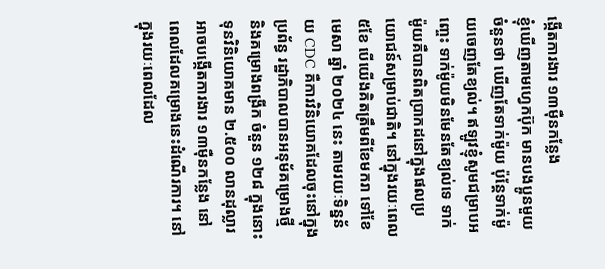ង្កើតការងារ ១៣ម៉ឺនកន្លែង
ខ្ញុំឃើញតាមហ្វេកប៊ុក មានបងប្អូនមួយចំនួនថា ឃើញតែទាក់ម៉ូយ ប៉ុន្តែទាក់ម៉ូយចេញតែខ្យល់។ ឥឡូវខ្ញុំសូមជម្រាបអញ្ចេះ ទាក់ម៉ូយមិនមែនតែខ្យល់ទេ ទាក់ម៉ូយគឺបានពិតប្រាកដនៅក្នុងផលប្រយោជន៍សម្រាប់ជាតិ។ នៅក្នុងរយៈពេល ៥ខែ បើយើងគិតត្រឹមពីខែមករា ទៅខែមេសា ឆ្នាំ ២០២៤ នេះ តាមរយៈទិន្នន័យ CDC គឺការវិនិយោគដែលចុះនៅក្នុងប្រព័ន្ធ រដ្ឋាភិបាលបានអនុម័គម្រោងថ្មី និងគម្រោងពង្រីក ចំនួន ១២៨ ក្នុងនោះទុនវិនិយោគមាន ២.៥០០ លានដុល្លារ អាចបង្កើតការងារ ១៣ម៉ឺនកន្លែង នៅពេលដែលគម្រោងនេះដំណើរការ។ នៅក្នុងរយៈពេលដែល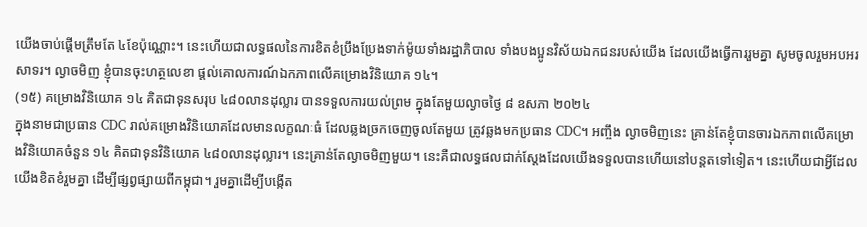យើងចាប់ផ្តើមត្រឹមតែ ៤ខែប៉ុណ្ណោះ។ នេះហើយជាលទ្ធផលនៃការខិតខំប្រឹងប្រែងទាក់ម៉ូយទាំងរដ្ឋាភិបាល ទាំងបងប្អូនវិស័យឯកជនរបស់យើង ដែលយើងធ្វើការរួមគ្នា សូមចូលរួមអបអរសាទរ។ ល្ងាចមិញ ខ្ញុំបានចុះហត្ថលេខា ផ្តល់គោលការណ៍ឯកភាពលើគម្រោងវិនិយោគ ១៤។
(១៥) គម្រោងវិនិយោគ ១៤ គិតជាទុនសរុប ៤៨០លានដុល្លារ បានទទួលការយល់ព្រម ក្នុងតែមួយល្ងាចថ្ងៃ ៨ ឧសភា ២០២៤
ក្នុងនាមជាប្រធាន CDC រាល់គម្រោងវិនិយោគដែលមានលក្ខណៈធំ ដែលឆ្លងច្រកចេញចូលតែមួយ ត្រូវឆ្លងមកប្រធាន CDC។ អញ្ចឹង ល្ងាចមិញនេះ គ្រាន់តែខ្ញុំបានចារឯកភាពលើគម្រោងវិនិយោគចំនួន ១៤ គិតជាទុនវិនិយោគ ៤៨០លានដុល្លារ។ នេះគ្រាន់តែល្ងាចមិញមួយ។ នេះគឺជាលទ្ធផលជាក់ស្តែងដែលយើងទទួលបានហើយនៅបន្តតទៅទៀត។ នេះហើយជាអ្វីដែលយើងខិតខំរួមគ្នា ដើម្បីផ្សព្វផ្សាយពីកម្ពុជា។ រួមគ្នាដើម្បីបង្កើត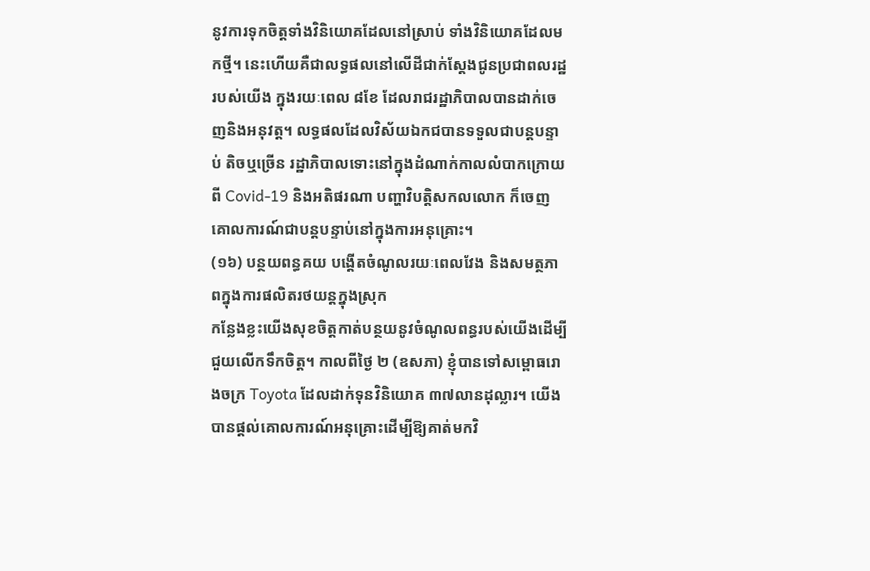នូវការទុកចិត្តទាំងវិនិយោគដែលនៅស្រាប់ ទាំងវិនិយោគដែលមកថ្មី។ នេះហើយគឺជាលទ្ធផលនៅលើដីជាក់ស្តែងជូនប្រជាពលរដ្ឋរបស់យើង ក្នុងរយៈពេល ៨ខែ ដែលរាជរដ្ឋាភិបាលបានដាក់ចេញនិងអនុវត្ត។ លទ្ធផលដែលវិស័យឯកជបានទទួលជាបន្តបន្ទាប់ តិចឬច្រើន រដ្ឋាភិបាលទោះនៅក្នុងដំណាក់កាលលំបាកក្រោយពី Covid-19 និងអតិផរណា បញ្ហាវិបត្តិសកលលោក ក៏ចេញគោលការណ៍ជាបន្តបន្ទាប់នៅក្នុងការអនុគ្រោះ។
(១៦) បន្ថយពន្ធគយ បង្តើតចំណូលរយៈពេលវែង និងសមត្ថភាពក្នុងការផលិតរថយន្តក្នុងស្រុក
កន្លែងខ្លះយើងសុខចិត្តកាត់បន្ថយនូវចំណូលពន្ធរបស់យើងដើម្បីជួយលើកទឹកចិត្ត។ កាលពីថ្ងៃ ២ (ឧសភា) ខ្ញុំបានទៅសម្ពោធរោងចក្រ Toyota ដែលដាក់ទុនវិនិយោគ ៣៧លានដុល្លារ។ យើងបានផ្តល់គោលការណ៍អនុគ្រោះដើម្បីឱ្យគាត់មកវិ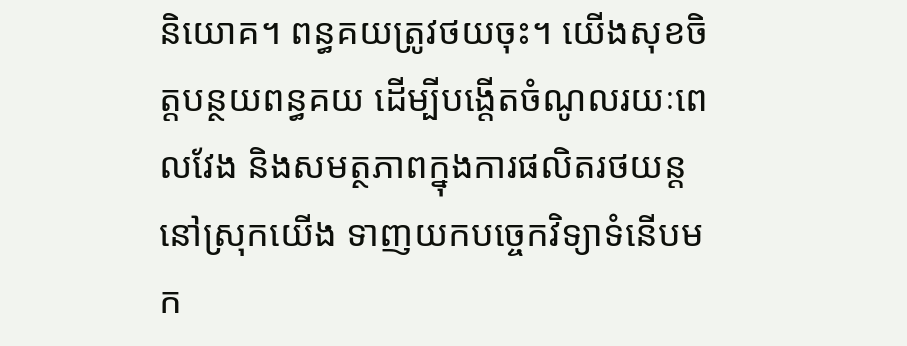និយោគ។ ពន្ធគយត្រូវថយចុះ។ យើងសុខចិត្តបន្ថយពន្ធគយ ដើម្បីបង្តើតចំណូលរយៈពេលវែង និងសមត្ថភាពក្នុងការផលិតរថយន្តនៅស្រុកយើង ទាញយកបច្ចេកវិទ្យាទំនើបមក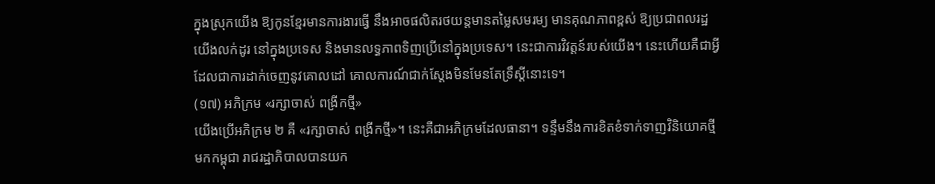ក្នុងស្រុកយើង ឱ្យកូនខ្មែរមានការងារធ្វើ នឹងអាចផលិតរថយន្តមានតម្លៃសមរម្យ មានគុណភាពខ្ពស់ ឱ្យប្រជាពលរដ្ឋយើងលក់ដូរ នៅក្នុងប្រទេស និងមានលទ្ធភាពទិញប្រើនៅក្នុងប្រទេស។ នេះជាការវិវត្តន៍របស់យើង។ នេះហើយគឺជាអ្វីដែលជាការដាក់ចេញនូវគោលដៅ គោលការណ៍ជាក់ស្តែងមិនមែនតែទ្រឹស្តីនោះទេ។
(១៧) អភិក្រម «រក្សាចាស់ ពង្រីកថ្មី»
យើងប្រើអភិក្រម ២ គឺ «រក្សាចាស់ ពង្រីកថ្មី»។ នេះគឺជាអភិក្រមដែលធានា។ ទន្ទឹមនឹងការខិតខំទាក់ទាញវិនិយោគថ្មីមកកម្ពុជា រាជរដ្ឋាភិបាលបានយក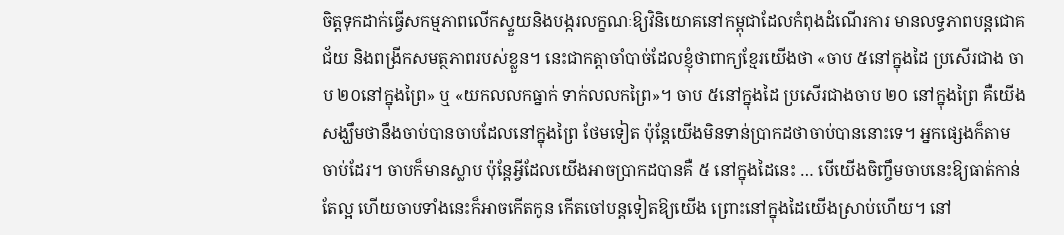ចិត្តទុកដាក់ធ្វើសកម្មភាពលើកស្ទួយនិងបង្ករលក្ខណៈឱ្យវិនិយោគនៅកម្ពុជាដែលកំពុងដំណើរការ មានលទ្ធភាពបន្តជោគជ័យ និងពង្រីកសមត្ថភាពរបស់ខ្លួន។ នេះជាកត្តាចាំបាច់ដែលខ្ញុំថាពាក្យខ្មែរយើងថា «ចាប ៥នៅក្នុងដៃ ប្រសើរជាង ចាប ២០នៅក្នុងព្រៃ» ឬ «យកលលកធ្នាក់ ទាក់លលកព្រៃ»។ ចាប ៥នៅក្នុងដៃ ប្រសើរជាងចាប ២០ នៅក្នុងព្រៃ គឺយើងសង្ឃឹមថានឹងចាប់បានចាបដែលនៅក្នុងព្រៃ ថែមទៀត ប៉ុន្តែយើងមិនទាន់ប្រាកដថាចាប់បាននោះទេ។ អ្នកផ្សេងក៏តាមចាប់ដែរ។ ចាបក៏មានស្លាប ប៉ុន្តែអ្វីដែលយើងអាចប្រាកដបានគឺ ៥ នៅក្នុងដៃនេះ … បើយើងចិញ្ចឹមចាបនេះឱ្យធាត់កាន់តែល្អ ហើយចាបទាំងនេះក៏អាចកើតកូន កើតចៅបន្តទៀតឱ្យយើង ព្រោះនៅក្នុងដៃយើងស្រាប់ហើយ។ នៅ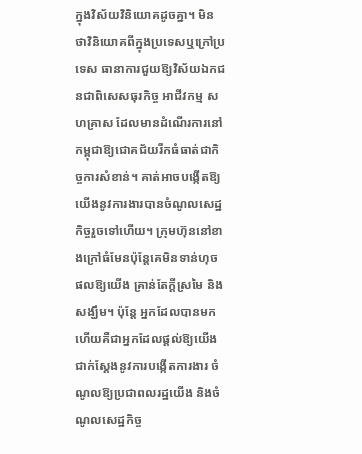ក្នុងវិស័យវិនិយោគដូចគ្នា។ មិនថាវិនិយោគពីក្នុងប្រទេសឬក្រៅប្រទេស ធានាការជួយឱ្យវិស័យឯកជនជាពិសេសធុរកិច្ច អាជីវកម្ម សហគ្រាស ដែលមានដំណើរការនៅកម្ពុជាឱ្យជោគជ័យរីកធំធាត់ជាកិច្ចការសំខាន់។ គាត់អាចបង្កើតឱ្យយើងនូវការងារបានចំណូលសេដ្ឋកិច្ចរួចទៅហើយ។ ក្រុមហ៊ុននៅខាងក្រៅធំមែនប៉ុន្តែគេមិនទាន់ហុចផលឱ្យយើង គ្រាន់តែក្តីស្រមៃ និងសង្ឃឹម។ ប៉ុន្តែ អ្នកដែលបានមកហើយគឺជាអ្នកដែលផ្តល់ឱ្យយើងជាក់ស្តែងនូវការបង្កើតការងារ ចំណូលឱ្យប្រជាពលរដ្ឋយើង និងចំណូលសេដ្ឋកិច្ច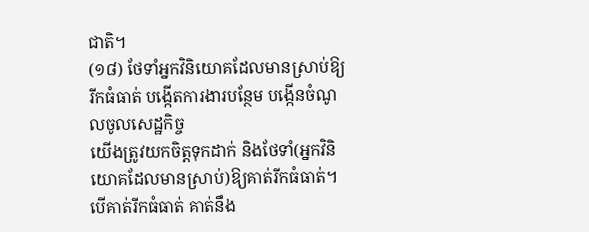ជាតិ។
(១៨) ថែទាំអ្នកវិនិយោគដែលមានស្រាប់ឱ្យរីកធំធាត់ បង្កើតការងារបន្ថែម បង្កើនចំណូលចូលសេដ្ឋកិច្ច
យើងត្រូវយកចិត្តទុកដាក់ និងថែទាំ(អ្នកវិនិយោគដែលមានស្រាប់)ឱ្យគាត់រីកធំធាត់។ បើគាត់រីកធំធាត់ គាត់នឹង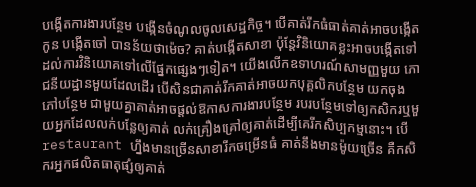បង្កើតការងារបន្ថែម បង្កើនចំណូលចូលសេដ្ឋកិច្ច។ បើគាត់រីកធំធាត់គាត់អាចបង្កើតកូន បង្កើតចៅ បានន័យថាម៉េច? គាត់បង្កើតសាខា ប៉ុន្តែវិនិយោគខ្លះអាចបង្កើតទៅដល់ការវិនិយោគទៅលើផ្នែកផ្សេងៗទៀត។ យើងលើកឧទាហរណ៍សាមញ្ញមួយ ភោជនីយដ្ឋានមួយដែលដើរ បើសិនជាគាត់រីកគាត់អាចយកបុគ្គលិកបន្ថែម យកចុងភៅបន្ថែម ជាមួយគ្នាគាត់អាចផ្តល់ឱកាសការងារបន្ថែម របរបន្ថែមទៅឲ្យកសិករឬមួយអ្នកដែលលក់បន្លែឲ្យគាត់ លក់គ្រឿងគ្រៅឲ្យគាត់ដើម្បីគេរីកសិប្បកម្មនោះ។ បើ restaurant ហ្នឹងមានច្រើនសាខារីកចម្រើនធំ គាត់នឹងមានម៉ូយច្រើន គឺកសិករអ្នកផលិតធាតុផ្សំឲ្យគាត់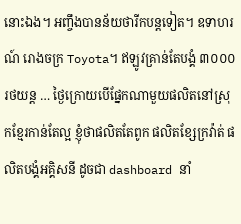នោះឯង។ អញ្ចឹងបានន័យថារីកបន្តទៀត។ ឧទាហរណ៍ រោងចក្រ Toyota។ ឥឡូវគ្រាន់តែបង្គំ ៣០០០ រថយន្ត … ថ្ងៃក្រោយបើផ្នែកណាមួយផលិតនៅស្រុកខ្មែរកាន់តែល្អ ខ្ញុំថាផលិតតែពូក ផលិតខ្សែក្រវ៉ាត់ ផលិតបង្គំអគ្គិសនី ដូចជា dashboard នាំ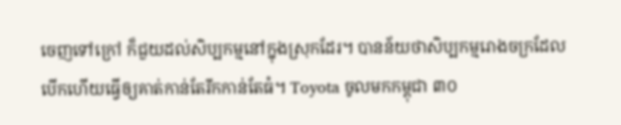ចេញទៅក្រៅ ក៏ជួយដល់សិប្បកម្មនៅក្នុងស្រុកដែរ។ បានន័យថាសិប្បកម្មរោងចក្រដែលបើកហើយធ្វើឲ្យគាត់កាន់តែរីកកាន់តែធំ។ Toyota ចូលមកកម្ពុជា ៣០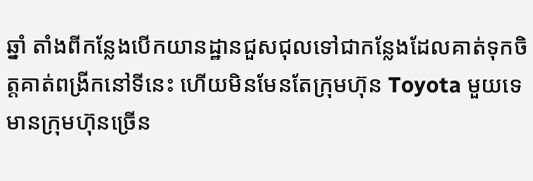ឆ្នាំ តាំងពីកន្លែងបើកយានដ្ឋានជួសជុលទៅជាកន្លែងដែលគាត់ទុកចិត្តគាត់ពង្រីកនៅទីនេះ ហើយមិនមែនតែក្រុមហ៊ុន Toyota មួយទេ មានក្រុមហ៊ុនច្រើន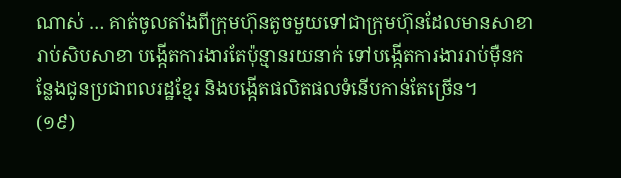ណាស់ … គាត់ចូលតាំងពីក្រុមហ៊ុនតូចមួយទៅជាក្រុមហ៊ុនដែលមានសាខារាប់សិបសាខា បង្កើតការងារតែប៉ុន្មានរយនាក់ ទៅបង្កើតការងាររាប់ម៉ឺនកន្លែងជូនប្រជាពលរដ្ឋខ្មែរ និងបង្កើតផលិតផលទំនើបកាន់តែច្រើន។
(១៩)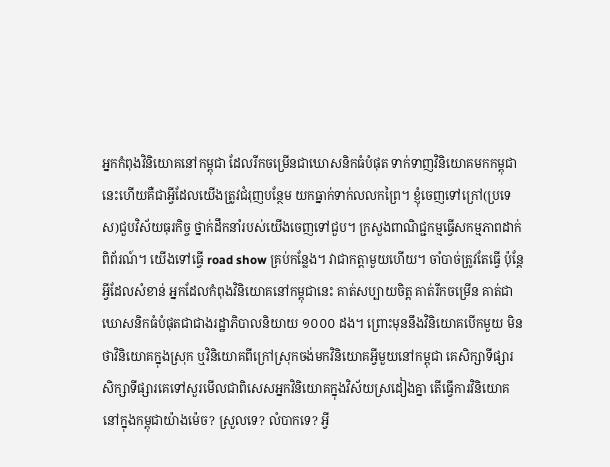អ្នកកំពុងវិនិយោគនៅកម្ពុជា ដែលរីកចម្រើនជាឃោសនិកធំបំផុត ទាក់ទាញវិនិយោគមកកម្ពុជា
នេះហើយគឺជាអ្វីដែលយើងត្រូវជំរុញបន្ថែម យកធ្នាក់ទាក់លលកព្រៃ។ ខ្ញុំចេញទៅក្រៅ(ប្រទេស)ជួបវិស័យធុរកិច្ច ថ្នាក់ដឹកនាំរបស់យើងចេញទៅជួប។ ក្រសួងពាណិជ្ជកម្មធ្វើសកម្មភាពដាក់ពិព័រណ៍។ យើងទៅធ្វើ road show គ្រប់កន្លែង។ វាជាកត្តាមួយហើយ។ ចាំបាច់ត្រូវតែធ្វើ ប៉ុន្តែអ្វីដែលសំខាន់ អ្នកដែលកំពុងវិនិយោគនៅកម្ពុជានេះ គាត់សប្បាយចិត្ត គាត់រីកចម្រើន គាត់ជាឃោសនិកធំបំផុតជាជាងរដ្ឋាភិបាលនិយាយ ១០០០ ដង។ ព្រោះមុននឹងវិនិយោគបើកមួយ មិនថាវិនិយោគក្នុងស្រុក ឬវិនិយោគពីក្រៅស្រុកចង់មកវិនិយោគអ្វីមួយនៅកម្ពុជា គេសិក្សាទីផ្សារ សិក្សាទីផ្សារគេទៅសួរមើលជាពិសេសអ្នកវិនិយោគក្នុងវិស័យស្រដៀងគ្នា តើធ្វើការវិនិយោគនៅក្នុងកម្ពុជាយ៉ាងម៉េច? ស្រួលទេ? លំបាកទេ? អ្វី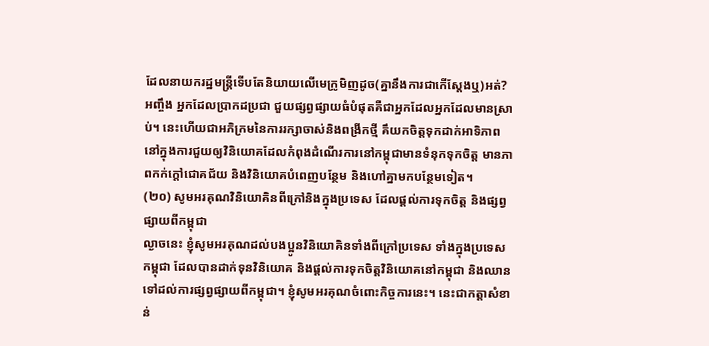ដែលនាយករដ្ឋមន្រ្តីទើបតែនិយាយលើមេក្រូមិញដូច(គ្នានឹងការជាកើស្តែងឬ)អត់? អញ្ចឹង អ្នកដែលប្រាកដប្រជា ជួយផ្សព្វផ្សាយធំបំផុតគឺជាអ្នកដែលអ្នកដែលមានស្រាប់។ នេះហើយជាអភិក្រមនៃការរក្សាចាស់និងពង្រីកថ្មី គឹយកចិត្តទុកដាក់អាទិភាពនៅក្នុងការជួយឲ្យវិនិយោគដែលកំពុងដំណើរការនៅកម្ពុជាមានទំនុកទុកចិត្ត មានភាពកក់ក្តៅជោគជ័យ និងវិនិយោគបំពេញបន្ថែម និងហៅគ្នាមកបន្ថែមទៀត។
(២០) សូមអរគុណវិនិយោគិនពីក្រៅនិងក្នុងប្រទេស ដែលផ្តល់ការទុកចិត្ត និងផ្សព្វផ្សាយពីកម្ពុជា
ល្ងាចនេះ ខ្ញុំសូមអរគុណដល់បងប្អូនវិនិយោគិនទាំងពីក្រៅប្រទេស ទាំងក្នុងប្រទេសកម្ពុជា ដែលបានដាក់ទុនវិនិយោគ និងផ្តល់ការទុកចិត្តវិនិយោគនៅកម្ពុជា និងឈានទៅដល់ការផ្សព្វផ្សាយពីកម្ពុជា។ ខ្ញុំសូមអរគុណចំពោះកិច្ចការនេះ។ នេះជាកត្តាសំខាន់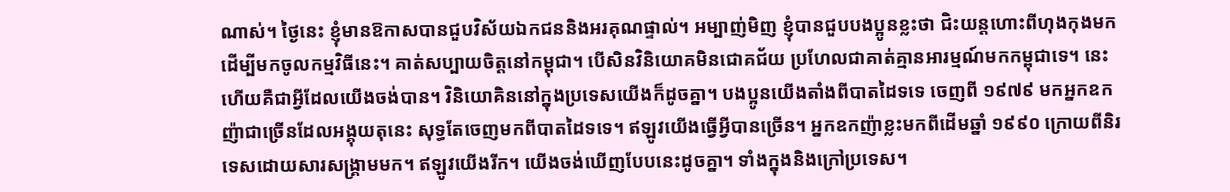ណាស់។ ថ្ងៃនេះ ខ្ញុំមានឱកាសបានជួបវិស័យឯកជននិងអរគុណផ្ទាល់។ អម្បាញ់មិញ ខ្ញុំបានជួបបងប្អូនខ្លះថា ជិះយន្តហោះពីហុងកុងមក ដើម្បីមកចូលកម្មវិធីនេះ។ គាត់សប្បាយចិត្តនៅកម្ពុជា។ បើសិនវិនិយោគមិនជោគជ័យ ប្រហែលជាគាត់គ្មានអារម្មណ៍មកកម្ពុជាទេ។ នេះហើយគឺជាអ្វីដែលយើងចង់បាន។ វិនិយោគិននៅក្នុងប្រទេសយើងក៏ដូចគ្នា។ បងប្អូនយើងតាំងពីបាតដៃទទេ ចេញពី ១៩៧៩ មកអ្នកឧកញ៉ាជាច្រើនដែលអង្គុយតុនេះ សុទ្ធតែចេញមកពីបាតដៃទទេ។ ឥឡូវយើងធ្វើអ្វីបានច្រើន។ អ្នកឧកញ៉ាខ្លះមកពីដើមឆ្នាំ ១៩៩០ ក្រោយពីនិរទេសដោយសារសង្រ្គាមមក។ ឥឡូវយើងរីក។ យើងចង់ឃើញបែបនេះដូចគ្នា។ ទាំងក្នុងនិងក្រៅប្រទេស។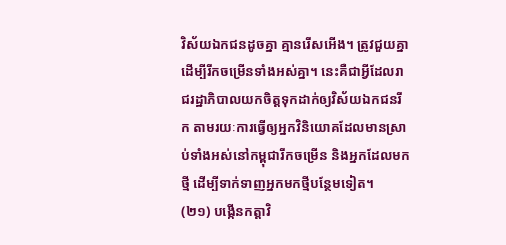វិស័យឯកជនដូចគ្នា គ្មានរើសអើង។ ត្រូវជួយគ្នាដើម្បីរីកចម្រើនទាំងអស់គ្នា។ នេះគឺជាអ្វីដែលរាជរដ្ឋាភិបាលយកចិត្តទុកដាក់ឲ្យវិស័យឯកជនរីក តាមរយៈការធ្វើឲ្យអ្នកវិនិយោគដែលមានស្រាប់ទាំងអស់នៅកម្ពុជារីកចម្រើន និងអ្នកដែលមកថ្មី ដើម្បីទាក់ទាញអ្នកមកថ្មីបន្ថែមទៀត។
(២១) បង្កើនកត្តាវិ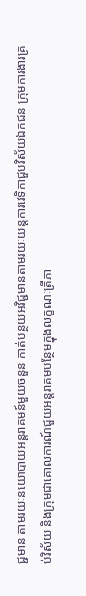ជ្ជមាន តាមរយៈនយោបាយអន្តរាគមន៍មួយចនួន កាត់បន្ថយអវិជ្ជមានតាមរយៈយន្តការវេទិកាជួបវិស័យឯកជន ក្រុមការងារគ្រប់វិស័យ និងក្រុមជាគោលការណ៍ជួយអន្តរាគមបន្ថែមក្នុងលក្ខណៈត្រីភា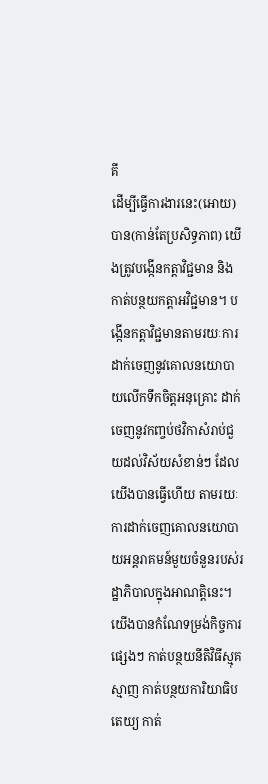គី
ដើម្បីធ្វើការងារនេះ(អោយ)បាន(កាន់តែប្រសិទ្ធភាព) យើងត្រូវបង្កើនកត្តាវិជ្ជមាន និងកាត់បន្ថយកត្តាអវិជ្ជមាន។ បង្កើនកត្តាវិជ្ជមានតាមរយៈការដាក់ចេញនូវគោលនយោបាយលើកទឹកចិត្តអនុគ្រោះ ដាក់ចេញនូវកញ្ចប់ថវិកាសំរាប់ជួយដល់វិស័យសំខាន់ៗ ដែលយើងបានធ្វើហើយ តាមរយៈការដាក់ចេញគោលនយោបាយអន្តរាគមន៍មួយចំនួនរបស់រដ្ឋាភិបាលក្នុងអាណត្តិនេះ។ យើងបានកំណែទម្រង់កិច្ចការផ្សេងៗ កាត់បន្ថយនីតិវិធីស្មុគស្មាញ កាត់បន្ថយការិយាធិបតេយ្យ កាត់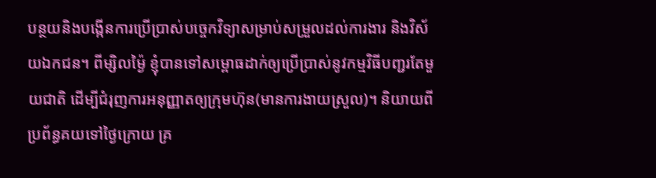បន្ថយនិងបង្កើនការប្រើប្រាស់បច្ចេកវិទ្យាសម្រាប់សម្រួលដល់ការងារ និងវិស័យឯកជន។ ពីម្សិលម្ង៉ៃ ខ្ញុំបានទៅសម្ពោធដាក់ឲ្យប្រើប្រាស់នូវកម្មវិធីបញ្ជរតែមួយជាតិ ដើម្បីជំរុញការអនុញ្ញាតឲ្យក្រុមហ៊ុន(មានការងាយស្រួល)។ និយាយពីប្រព័ន្ធគយទៅថ្ងៃក្រោយ គ្រ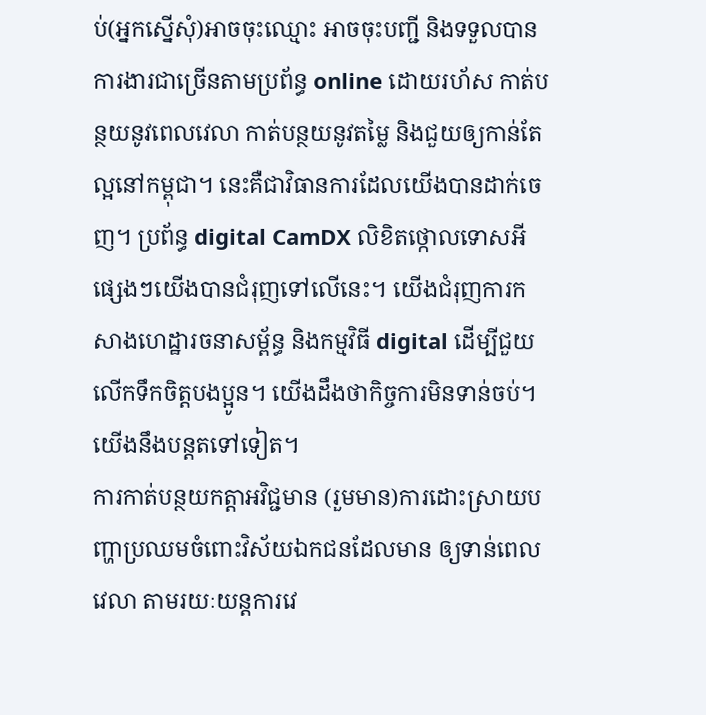ប់(អ្នកស្នើសុំ)អាចចុះឈ្មោះ អាចចុះបញ្ជី និងទទួលបានការងារជាច្រើនតាមប្រព័ន្ធ online ដោយរហ័ស កាត់បន្ថយនូវពេលវេលា កាត់បន្ថយនូវតម្លៃ និងជួយឲ្យកាន់តែល្អនៅកម្ពុជា។ នេះគឺជាវិធានការដែលយើងបានដាក់ចេញ។ ប្រព័ន្ធ digital CamDX លិខិតថ្កោលទោសអីផ្សេងៗយើងបានជំរុញទៅលើនេះ។ យើងជំរុញការកសាងហេដ្ឋារចនាសម្ព័ន្ធ និងកម្មវិធី digital ដើម្បីជួយលើកទឹកចិត្តបងប្អូន។ យើងដឹងថាកិច្ចការមិនទាន់ចប់។ យើងនឹងបន្តតទៅទៀត។
ការកាត់បន្ថយកត្តាអវិជ្ជមាន (រួមមាន)ការដោះស្រាយបញ្ហាប្រឈមចំពោះវិស័យឯកជនដែលមាន ឲ្យទាន់ពេលវេលា តាមរយៈយន្តការវេ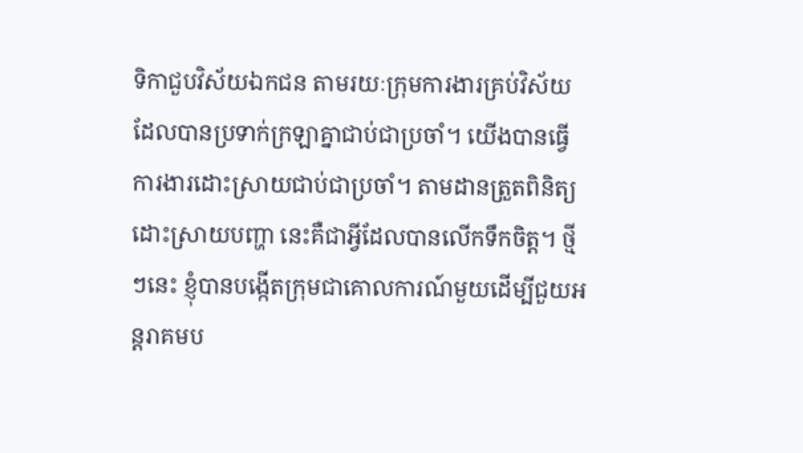ទិកាជួបវិស័យឯកជន តាមរយៈក្រុមការងារគ្រប់វិស័យដែលបានប្រទាក់ក្រឡាគ្នាជាប់ជាប្រចាំ។ យើងបានធ្វើការងារដោះស្រាយជាប់ជាប្រចាំ។ តាមដានត្រួតពិនិត្យ ដោះស្រាយបញ្ហា នេះគឺជាអ្វីដែលបានលើកទឹកចិត្ត។ ថ្មីៗនេះ ខ្ញុំបានបង្កើតក្រុមជាគោលការណ៍មួយដើម្បីជួយអន្តរាគមប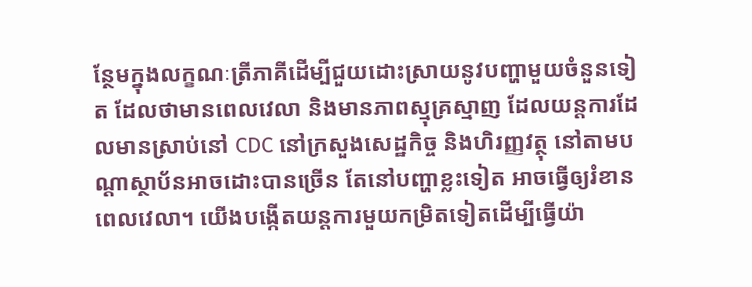ន្ថែមក្នុងលក្ខណៈត្រីភាគីដើម្បីជួយដោះស្រាយនូវបញ្ហាមួយចំនួនទៀត ដែលថាមានពេលវេលា និងមានភាពស្មុគ្រស្មាញ ដែលយន្តការដែលមានស្រាប់នៅ CDC នៅក្រសួងសេដ្ឋកិច្ច និងហិរញ្ញវត្ថុ នៅតាមបណ្តាស្ថាប័នអាចដោះបានច្រើន តែនៅបញ្ហាខ្លះទៀត អាចធ្វើឲ្យរំខានពេលវេលា។ យើងបង្កើតយន្តការមួយកម្រិតទៀតដើម្បីធ្វើយ៉ា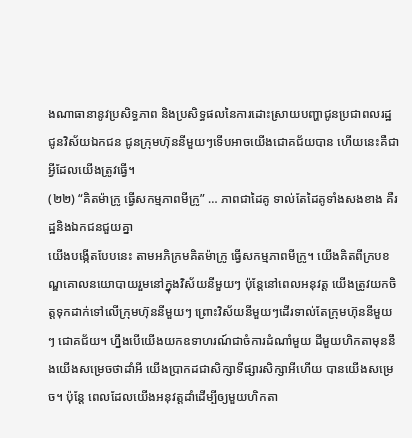ងណាធានានូវប្រសិទ្ធភាព និងប្រសិទ្ធផលនៃការដោះស្រាយបញ្ហាជូនប្រជាពលរដ្ឋ ជូនវិស័យឯកជន ជូនក្រុមហ៊ុននីមួយៗទើបអាចយើងជោគជ័យបាន ហើយនេះគឺជាអ្វីដែលយើងត្រូវធ្វើ។
(២២) “គិតម៉ាក្រូ ធ្វើសកម្មភាពមីក្រូ” … ភាពជាដៃគូ ទាល់តែដៃគូទាំងសងខាង គឺរដ្ឋនិងឯកជនជួយគ្នា
យើងបង្កើតបែបនេះ តាមអភិក្រមគិតម៉ាក្រូ ធ្វើសកម្មភាពមីក្រូ។ យើងគិតពីក្របខណ្ឌគោលនយោបាយរួមនៅក្នុងវិស័យនីមួយៗ ប៉ុន្តែនៅពេលអនុវត្ត យើងត្រូវយកចិត្តទុកដាក់ទៅលើក្រុមហ៊ុននីមួយៗ ព្រោះវិស័យនីមួយៗដើរទាល់តែក្រុមហ៊ុននីមួយៗ ជោគជ័យ។ ហ្នឹងបើយើងយកឧទាហរណ៍ជាចំការដំណាំមួយ ដីមួយហិកតាមុននឹងយើងសម្រេចថាដាំអី យើងប្រាកដជាសិក្សាទីផ្សារសិក្សាអីហើយ បានយើងសម្រេច។ ប៉ុន្តែ ពេលដែលយើងអនុវត្តដាំដើម្បីឲ្យមួយហិកតា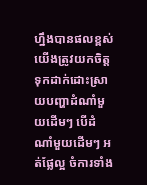ហ្នឹងបានផលខ្ពស់ យើងត្រូវយកចិត្តទុកដាក់ដោះស្រាយបញ្ហាដំណាំមួយដើមៗ បើដំណាំមួយដើមៗ អត់ផ្លែល្អ ចំការទាំង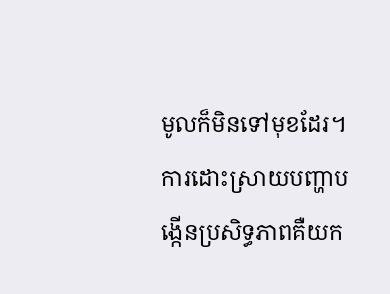មូលក៏មិនទៅមុខដែរ។ ការដោះស្រាយបញ្ហាបង្កើនប្រសិទ្ធភាពគឺយក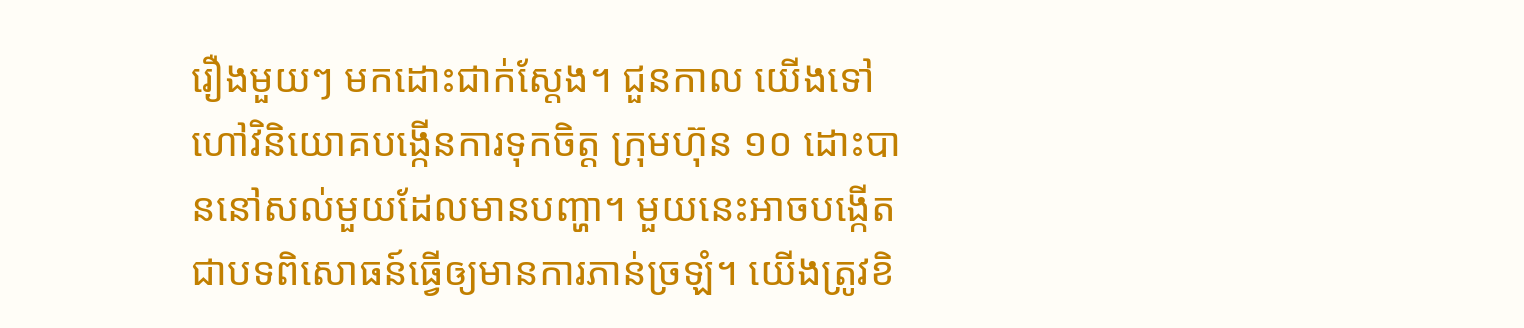រឿងមួយៗ មកដោះជាក់ស្តែង។ ជួនកាល យើងទៅហៅវិនិយោគបង្កើនការទុកចិត្ត ក្រុមហ៊ុន ១០ ដោះបាននៅសល់មួយដែលមានបញ្ហា។ មួយនេះអាចបង្កើតជាបទពិសោធន៍ធ្វើឲ្យមានការភាន់ច្រឡំ។ យើងត្រូវខិ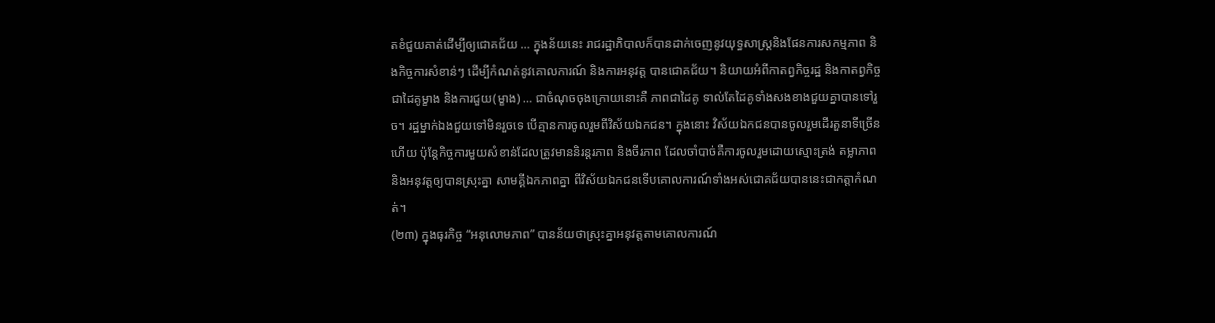តខំជួយគាត់ដើម្បីឲ្យជោគជ័យ … ក្នុងន័យនេះ រាជរដ្ឋាភិបាលក៏បានដាក់ចេញនូវយុទ្ធសាស្រ្តនិងផែនការសកម្មភាព និងកិច្ចការសំខាន់ៗ ដើម្បីកំណត់នូវគោលការណ៍ និងការអនុវត្ត បានជោគជ័យ។ និយាយអំពីកាតព្វកិច្ចរដ្ឋ និងកាតព្វកិច្ចជាដៃគូម្ខាង និងការជួយ(ម្ខាង) … ជាចំណុចចុងក្រោយនោះគឺ ភាពជាដៃគូ ទាល់តែដៃគូទាំងសងខាងជួយគ្នាបានទៅរួច។ រដ្ឋម្នាក់ឯងជួយទៅមិនរួចទេ បើគ្មានការចូលរួមពីវិស័យឯកជន។ ក្នុងនោះ វិស័យឯកជនបានចូលរួមដើរតួនាទីច្រើនហើយ ប៉ុន្ដែកិច្ចការមួយសំខាន់ដែលត្រូវមាននិរន្ដរភាព និងចីរភាព ដែលចាំបាច់គឺការចូលរួមដោយស្មោះត្រង់ តម្លាភាព និងអនុវត្ដឲ្យបានស្រុះគ្នា សាមគ្គីឯកភាពគ្នា ពីវិស័យឯកជនទើបគោលការណ៍ទាំងអស់ជោគជ័យបាននេះជាកត្ដាកំណត់។
(២៣) ក្នុងធុរកិច្ច “អនុលោមភាព” បានន័យថាស្រុះគ្នាអនុវត្ដតាមគោលការណ៍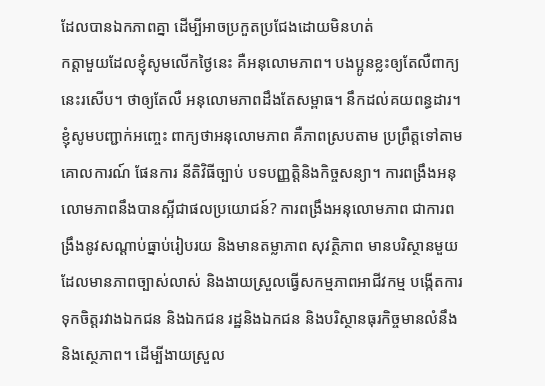ដែលបានឯកភាពគ្នា ដើម្បីអាចប្រកួតប្រជែងដោយមិនហត់
កត្ដាមួយដែលខ្ញុំសូមលើកថ្ងៃនេះ គឺអនុលោមភាព។ បងប្អូនខ្លះឲ្យតែលឺពាក្យនេះរសើប។ ថាឲ្យតែលឺ អនុលោមភាពដឹងតែសម្ពាធ។ នឹកដល់គយពន្ធដារ។ ខ្ញុំសូមបញ្ជាក់អញ្ចេះ ពាក្យថាអនុលោមភាព គឺភាពស្របតាម ប្រព្រឹត្តទៅតាមគោលការណ៍ ផែនការ នីតិវិធីច្បាប់ បទបញ្ញត្ដិនិងកិច្ចសន្យា។ ការពង្រឹងអនុលោមភាពនឹងបានស្អីជាផលប្រយោជន៍? ការពង្រឹងអនុលោមភាព ជាការពង្រឹងនូវសណ្ដាប់ធ្នាប់រៀបរយ និងមានតម្លាភាព សុវត្ថិភាព មានបរិស្ថានមួយដែលមានភាពច្បាស់លាស់ និងងាយស្រួលធ្វើសកម្មភាពអាជីវកម្ម បង្កើតការទុកចិត្តរវាងឯកជន និងឯកជន រដ្ឋនិងឯកជន និងបរិស្ថានធុរកិច្ចមានលំនឹង និងស្ថេភាព។ ដើម្បីងាយស្រួល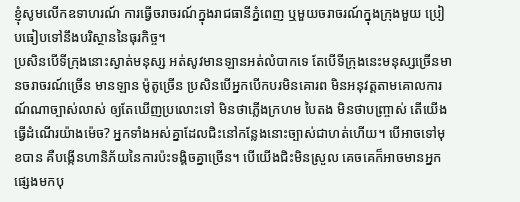ខ្ញុំសូមលើកឧទាហរណ៍ ការធ្វើចរាចរណ៍ក្នុងរាជធានីភ្នំពេញ ឬមួយចរាចរណ៍ក្នុងក្រុងមួយ ប្រៀបធៀបទៅនឹងបរិស្ថាននៃធុរកិច្ច។
ប្រសិនបើទីក្រុងនោះស្ងាត់មនុស្ស អត់សូវមានឡានអត់លំបាកទេ តែបើទីក្រុងនេះមនុស្សច្រើនមានចរាចរណ៍ច្រើន មានឡាន ម៉ូតូច្រើន ប្រសិនបើអ្នកបើកបរមិនគោរព មិនអនុវត្ដតាមគោលការណ៍ណាច្បាស់លាស់ ឲ្យតែឃើញប្រលោះទៅ មិនថាភ្លើងក្រហម បៃតង មិនថាបញ្ច្រាស់ តើយើងធ្វើដំណើរយ៉ាងម៉េច? អ្នកទាំងអស់គ្នាដែលជិះនៅកន្លែងនោះច្បាស់ជាហត់ហើយ។ បើអាចទៅមុខបាន គឺបង្កើនហានិភ័យនៃការប៉ះទង្គិចគ្នាច្រើន។ បើយើងជិះមិនស្រួល គេចគេក៏អាចមានអ្នកផ្សេងមកបុ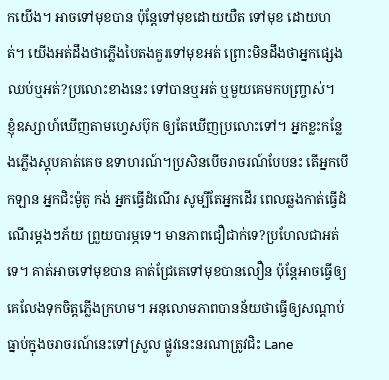កយើង។ អាចទៅមុខបាន ប៉ុន្ដែទៅមុខដោយយឺត ទៅមុខ ដោយហត់។ យើងអត់ដឹងថាភ្លើងបៃតងគួរទៅមុខអត់ ព្រោះមិនដឹងថាអ្នកផ្សេងឈប់ឬអត់?ប្រលោះខាងនេះ ទៅបានឬអត់ ឬមួយគេមកបញ្ច្រាស់។
ខ្ញុំឧស្សាហ៍ឃើញតាមហ្វេសប៊ុក ឲ្យតែឃើញប្រលោះទៅ។ អ្នកខ្លះកន្លែងភ្លើងស្ដុបគាត់គេច ឧទាហរណ៍។ប្រសិនបើចរាចរណ៍បែបនះ តើអ្នកបើកឡាន អ្នកជិះម៉ូតូ កង់ អ្នកធ្វើដំណើរ សូម្បីតែអ្នកដើរ ពេលឆ្លងកាត់ធ្វើដំណើរម្ដងៗភ័យ ព្រួយបារម្ភទេ។ មានភាពជឿជាក់ទេ?ប្រហែលជាអត់ទេ។ គាត់អាចទៅមុខបាន គាត់ជ្រែគេទៅមុខបានលឿន ប៉ុន្ដែអាចធ្វើឲ្យគេលែងទុកចិត្តភ្លើងក្រហម។ អនុលោមភាពបានន័យថាធ្វើឲ្យសណ្ដាប់ធ្នាប់ក្នុងចរាចរណ៍នេះទៅស្រួល ផ្លូវនេះនរណាត្រូវជិះ Lane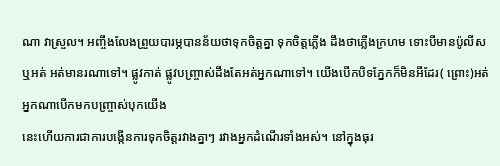ណា វាស្រួល។ អញ្ចឹងលែងព្រួយបារម្ភបានន័យថាទុកចិត្តគ្នា ទុកចិត្តភ្លើង ដឹងថាភ្លើងក្រហម ទោះបីមានប៉ូលីសឬអត់ អត់មានរណាទៅ។ ផ្លូវកាត់ ផ្លូវបញ្ច្រាស់ដឹងតែអត់អ្នកណាទៅ។ យើងបើកបិទភ្នែកក៏មិនអីដែរ( ព្រោះ)អត់អ្នកណាបើកមកបញ្ច្រាស់បុកយើង
នេះហើយការជាការបង្កើនការទុកចិត្តរវាងគ្នាៗ រវាងអ្នកដំណើរទាំងអស់។ នៅក្នុងធុរ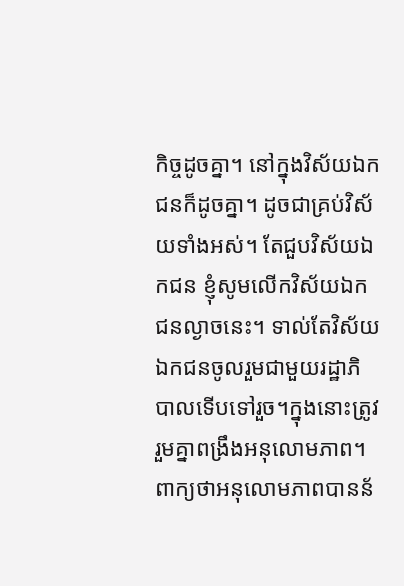កិច្ចដូចគ្នា។ នៅក្នុងវិស័យឯកជនក៏ដូចគ្នា។ ដូចជាគ្រប់វិស័យទាំងអស់។ តែជួបវិស័យឯកជន ខ្ញុំសូមលើកវិស័យឯកជនល្ងាចនេះ។ ទាល់តែវិស័យឯកជនចូលរួមជាមួយរដ្ឋាភិបាលទើបទៅរួច។ក្នុងនោះត្រូវរួមគ្នាពង្រឹងអនុលោមភាព។ ពាក្យថាអនុលោមភាពបានន័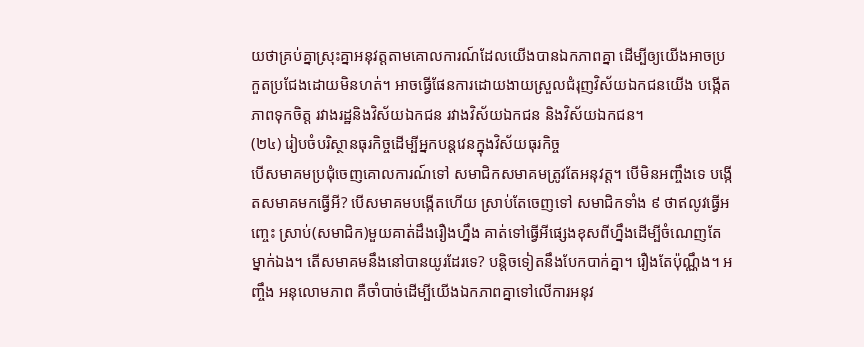យថាគ្រប់គ្នាស្រុះគ្នាអនុវត្ដតាមគោលការណ៍ដែលយើងបានឯកភាពគ្នា ដើម្បីឲ្យយើងអាចប្រកួតប្រជែងដោយមិនហត់។ អាចធ្វើផែនការដោយងាយស្រួលជំរុញវិស័យឯកជនយើង បង្កើតភាពទុកចិត្ត រវាងរដ្ឋនិងវិស័យឯកជន រវាងវិស័យឯកជន និងវិស័យឯកជន។
(២៤) រៀបចំបរិស្ថានធុរកិច្ចដើម្បីអ្នកបន្ដវេនក្នុងវិស័យធុរកិច្ច
បើសមាគមប្រជុំចេញគោលការណ៍ទៅ សមាជិកសមាគមត្រូវតែអនុវត្ដ។ បើមិនអញ្ចឹងទេ បង្កើតសមាគមកធ្វើអី? បើសមាគមបង្កើតហើយ ស្រាប់តែចេញទៅ សមាជិកទាំង ៩ ថាឥលូវធ្វើអញ្ចេះ ស្រាប់(សមាជិក)មួយគាត់ដឹងរឿងហ្នឹង គាត់ទៅធ្វើអីផ្សេងខុសពីហ្នឹងដើម្បីចំណេញតែម្នាក់ឯង។ តើសមាគមនឹងនៅបានយូរដែរទេ? បន្ដិចទៀតនឹងបែកបាក់គ្នា។ រឿងតែប៉ុណ្ណឹង។ អញ្ចឹង អនុលោមភាព គឺចាំបាច់ដើម្បីយើងឯកភាពគ្នាទៅលើការអនុវ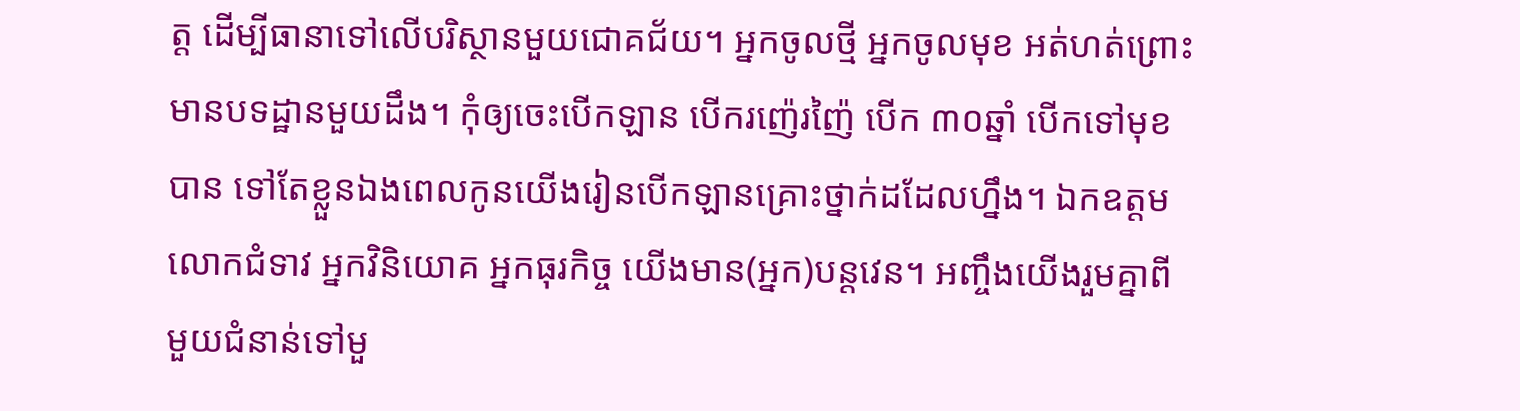ត្ដ ដើម្បីធានាទៅលើបរិស្ថានមួយជោគជ័យ។ អ្នកចូលថ្មី អ្នកចូលមុខ អត់ហត់ព្រោះមានបទដ្ឋានមួយដឹង។ កុំឲ្យចេះបើកឡាន បើករញ៉េរញ៉ៃ បើក ៣០ឆ្នាំ បើកទៅមុខបាន ទៅតែខ្លួនឯងពេលកូនយើងរៀនបើកឡានគ្រោះថ្នាក់ដដែលហ្នឹង។ ឯកឧត្តម លោកជំទាវ អ្នកវិនិយោគ អ្នកធុរកិច្ច យើងមាន(អ្នក)បន្ដវេន។ អញ្ចឹងយើងរួមគ្នាពីមួយជំនាន់ទៅមួ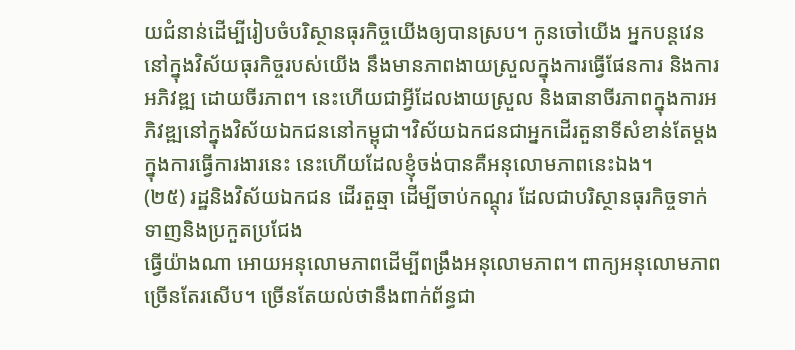យជំនាន់ដើម្បីរៀបចំបរិស្ថានធុរកិច្ចយើងឲ្យបានស្រប។ កូនចៅយើង អ្នកបន្ដវេននៅក្នុងវិស័យធុរកិច្ចរបស់យើង នឹងមានភាពងាយស្រួលក្នុងការធ្វើផែនការ និងការអភិវឌ្ឍ ដោយចីរភាព។ នេះហើយជាអ្វីដែលងាយស្រួល និងធានាចីរភាពក្នុងការអភិវឌ្ឍនៅក្នុងវិស័យឯកជននៅកម្ពុជា។វិស័យឯកជនជាអ្នកដើរតួនាទីសំខាន់តែម្ដងក្នុងការធ្វើការងារនេះ នេះហើយដែលខ្ញុំចង់បានគឺអនុលោមភាពនេះឯង។
(២៥) រដ្ឋនិងវិស័យឯកជន ដើរតួឆ្មា ដើម្បីចាប់កណ្ដុរ ដែលជាបរិស្ថានធុរកិច្ចទាក់ទាញនិងប្រកួតប្រជែង
ធ្វើយ៉ាងណា អោយអនុលោមភាពដើម្បីពង្រឹងអនុលោមភាព។ ពាក្យអនុលោមភាពច្រើនតែរសើប។ ច្រើនតែយល់ថានឹងពាក់ព័ន្ធជា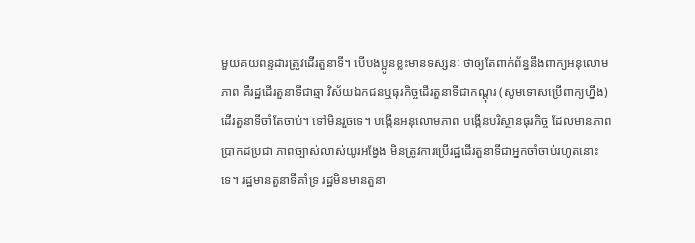មួយគយពន្ទដារត្រូវដើរតួនាទី។ បើបងប្អូនខ្លះមានទស្សនៈ ថាឲ្យតែពាក់ព័ន្ធនឹងពាក្យអនុលោមភាព គឺរដ្ឋដើរតួនាទីជាឆ្មា វិស័យឯកជនឬធុរកិច្ចដើរតួនាទីជាកណ្ដុរ (សូមទោសប្រើពាក្យហ្នឹង) ដើរតួនាទីចាំតែចាប់។ ទៅមិនរួចទេ។ បង្កើនអនុលោមភាព បង្កើនបរិស្ថានធុរកិច្ច ដែលមានភាពប្រាកដប្រជា ភាពច្បាស់លាស់យូរអង្វែង មិនត្រូវការប្រើរដ្ឋដើរតួនាទីជាអ្នកចាំចាប់រហូតនោះទេ។ រដ្ឋមានតួនាទីគាំទ្រ រដ្ឋមិនមានតួនា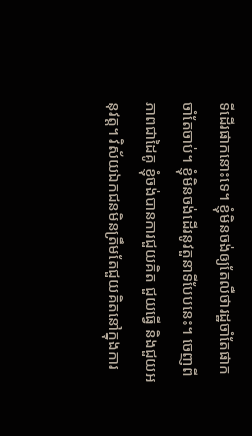ទីដើរផាកនោះទេ។ ខ្ញុំមិនចង់ឲ្យតែលឺថារដ្ឋចាំតែផាក ចាំតែចាប់។ ខ្ញុំមិនចង់ដើរនូវតួនាទីបែបនេះ។ ចេញពីភាពជាដៃគូ ខ្ញុំចង់បានការជួយគិត ជួយធ្វើ និងជួយអនុវត្ដ។ វិស័យឯកជនមិនត្រឹមតែជួយគិតនៅក្នុងការ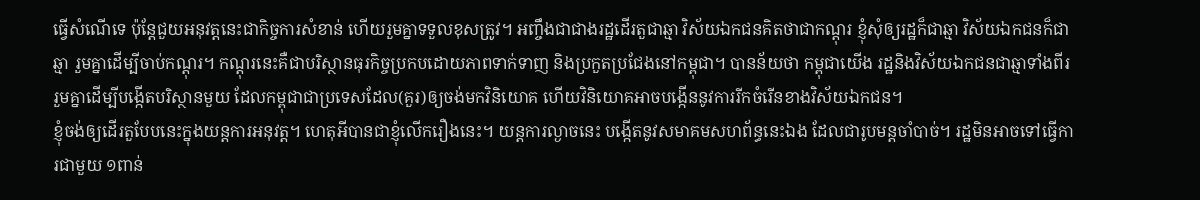ធ្វើសំណើទេ ប៉ុន្ដែជួយអនុវត្ដនេះជាកិច្ចការសំខាន់ ហើយរួមគ្នាទទួលខុសត្រូវ។ អញ្ចឹងជាជាងរដ្ឋដើរតួជាឆ្មា វិស័យឯកជនគិតថាជាកណ្ដុរ ខ្ញុំសុំឲ្យរដ្ឋក៏ជាឆ្មា វិស័យឯកជនក៏ជាឆ្មា រួមគ្នាដើម្បីចាប់កណ្ដុរ។ កណ្ដុរនេះគឺជាបរិស្ថានធុរកិច្ចប្រកបដោយភាពទាក់ទាញ និងប្រកួតប្រជែងនៅកម្ពុជា។ បានន័យថា កម្ពុជាយើង រដ្ឋនិងវិស័យឯកជនជាឆ្មាទាំងពីរ រួមគ្នាដើម្បីបង្កើតបរិស្ថានមួយ ដែលកម្ពុជាជាប្រទេសដែល(គួរ)ឲ្យចង់មកវិនិយោគ ហើយវិនិយោគអាចបង្កើននូវការរីកចំរើនខាងវិស័យឯកជន។
ខ្ញុំចង់ឲ្យដើរតួបែបនេះក្នុងយន្ដការអនុវត្ដ។ ហេតុអីបានជាខ្ញុំលើករឿងនេះ។ យន្ដការល្ងាចនេះ បង្កើតនូវសមាគមសហព័ន្ធនេះឯង ដែលជារូបមន្ដចាំបាច់។ រដ្ឋមិនអាចទៅធ្វើការជាមួយ ១ពាន់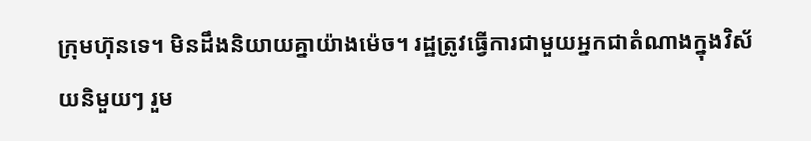ក្រុមហ៊ុនទេ។ មិនដឹងនិយាយគ្នាយ៉ាងម៉េច។ រដ្ឋត្រូវធ្វើការជាមួយអ្នកជាតំណាងក្នុងវិស័យនិមួយៗ រួម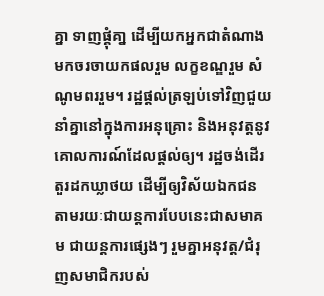គ្នា ទាញផ្គុំគា្ន ដើម្បីយកអ្នកជាតំណាងមកចរចាយកផលរួម លក្ខខណ្ឌរួម សំណូមពររួម។ រដ្ឋផ្ដល់ត្រឡប់ទៅវិញជួយនាំគ្នានៅក្នុងការអនុគ្រោះ និងអនុវត្ដនូវគោលការណ៍ដែលផ្ដល់ឲ្យ។ រដ្ឋចង់ដើរតួរដកឃ្លាថយ ដើម្បីឲ្យវិស័យឯកជន តាមរយៈជាយន្ដការបែបនេះជាសមាគម ជាយន្ដការផ្សេងៗ រួមគ្នាអនុវត្ដ/ជំរុញសមាជិករបស់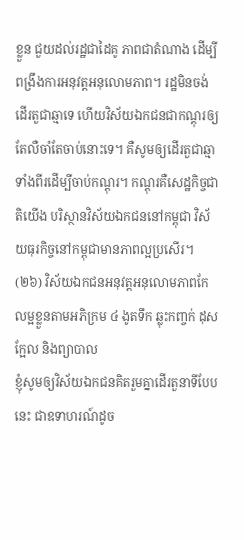ខ្លួន ជួយដល់រដ្ឋជាដៃគូ ភាពជាតំណាង ដើម្បីពង្រឹងការអនុវត្ដអនុលោមភាព។ រដ្ឋមិនចង់ដើរតួជាឆ្មាទេ ហើយវិស័យឯកជនជាកណ្ដុរឲ្យតែលឺចាំតែចាប់នោះទេ។ គឺសូមឲ្យដើរតួជាឆ្មាទាំងពីរដើម្បីចាប់កណ្ដុរ។ កណ្ដុរគឺសេដ្ឋកិច្ចជាតិយើង បរិស្ថានវិស័យឯកជននៅកម្ពុជា វិស័យធុរកិច្ចនៅកម្ពុជាមានភាពល្អប្រសើរ។
(២៦) វិស័យឯកជនអនុវត្តអនុលោមភាពកែលម្អខ្លួនតាមអភិក្រម ៤ ងូតទឹក ឆ្លុះកញ្ចក់ ដុសក្អែល និងព្យាបាល
ខ្ញុំសូមឲ្យវិស័យឯកជនគិតរួមគ្នាដើរតួនាទីបែបនេះ ជាឧទាហរណ៍ដូច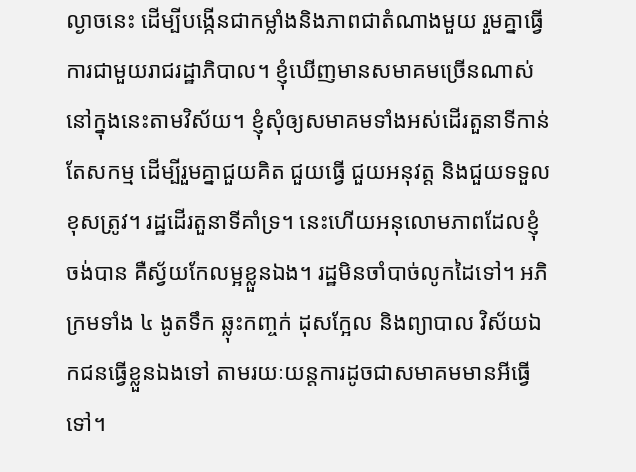ល្ងាចនេះ ដើម្បីបង្កើនជាកម្លាំងនិងភាពជាតំណាងមួយ រួមគ្នាធ្វើការជាមួយរាជរដ្ឋាភិបាល។ ខ្ញុំឃើញមានសមាគមច្រើនណាស់ នៅក្នុងនេះតាមវិស័យ។ ខ្ញុំសុំឲ្យសមាគមទាំងអស់ដើរតួនាទីកាន់តែសកម្ម ដើម្បីរួមគ្នាជួយគិត ជួយធ្វើ ជួយអនុវត្ត និងជួយទទួលខុសត្រូវ។ រដ្ឋដើរតួនាទីគាំទ្រ។ នេះហើយអនុលោមភាពដែលខ្ញុំចង់បាន គឺស្វ័យកែលម្អខ្លួនឯង។ រដ្ឋមិនចាំបាច់លូកដៃទៅ។ អភិក្រមទាំង ៤ ងូតទឹក ឆ្លុះកញ្ចក់ ដុសក្អែល និងព្យាបាល វិស័យឯកជនធ្វើខ្លួនឯងទៅ តាមរយៈយន្តការដូចជាសមាគមមានអីធ្វើទៅ។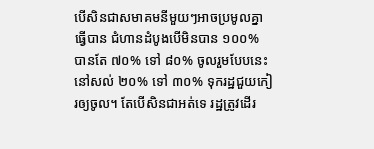បើសិនជាសមាគមនីមួយៗអាចប្រមូលគ្នាធ្វើបាន ជំហានដំបូងបើមិនបាន ១០០% បានតែ ៧០% ទៅ ៨០% ចូលរួមបែបនេះ នៅសល់ ២០% ទៅ ៣០% ទុករដ្ឋជួយកៀរឲ្យចូល។ តែបើសិនជាអត់ទេ រដ្ឋត្រូវដើរ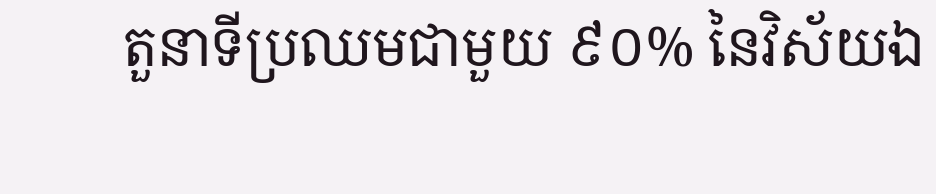តួនាទីប្រឈមជាមួយ ៩០% នៃវិស័យឯ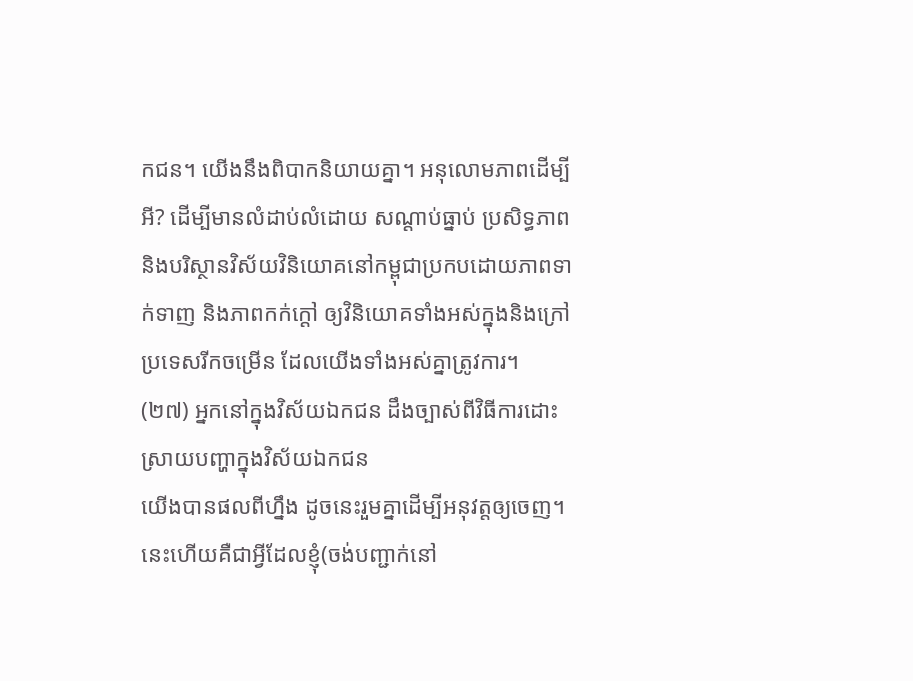កជន។ យើងនឹងពិបាកនិយាយគ្នា។ អនុលោមភាពដើម្បីអី? ដើម្បីមានលំដាប់លំដោយ សណ្ដាប់ធ្នាប់ ប្រសិទ្ធភាព និងបរិស្ថានវិស័យវិនិយោគនៅកម្ពុជាប្រកបដោយភាពទាក់ទាញ និងភាពកក់ក្ដៅ ឲ្យវិនិយោគទាំងអស់ក្នុងនិងក្រៅប្រទេសរីកចម្រើន ដែលយើងទាំងអស់គ្នាត្រូវការ។
(២៧) អ្នកនៅក្នុងវិស័យឯកជន ដឹងច្បាស់ពីវិធីការដោះស្រាយបញ្ហាក្នុងវិស័យឯកជន
យើងបានផលពីហ្នឹង ដូចនេះរួមគ្នាដើម្បីអនុវត្តឲ្យចេញ។ នេះហើយគឺជាអ្វីដែលខ្ញុំ(ចង់បញ្ជាក់នៅ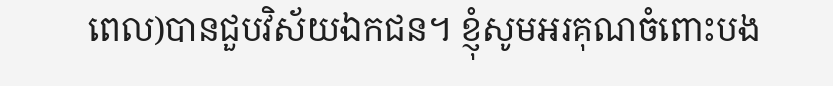ពេល)បានជួបវិស័យឯកជន។ ខ្ញុំសូមអរគុណចំពោះបង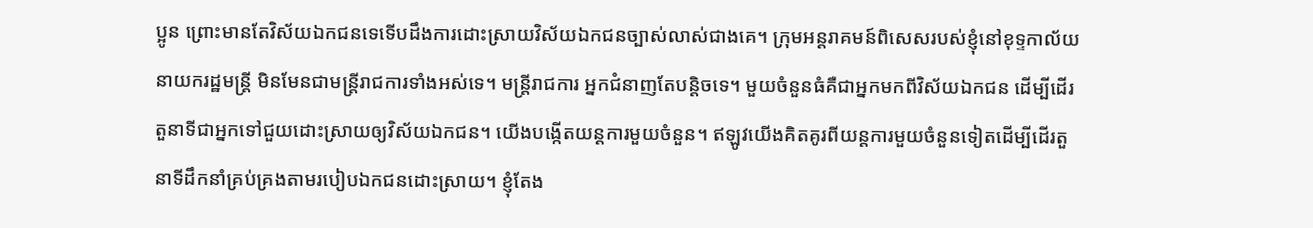ប្អូន ព្រោះមានតែវិស័យឯកជនទេទើបដឹងការដោះស្រាយវិស័យឯកជនច្បាស់លាស់ជាងគេ។ ក្រុមអន្តរាគមន៍ពិសេសរបស់ខ្ញុំនៅខុទ្ទកាល័យនាយករដ្ឋមន្រ្តី មិនមែនជាមន្រ្តីរាជការទាំងអស់ទេ។ មន្រ្តីរាជការ អ្នកជំនាញតែបន្តិចទេ។ មួយចំនួនធំគឺជាអ្នកមកពីវិស័យឯកជន ដើម្បីដើរតួនាទីជាអ្នកទៅជួយដោះស្រាយឲ្យវិស័យឯកជន។ យើងបង្កើតយន្តការមួយចំនួន។ ឥឡូវយើងគិតគូរពីយន្តការមួយចំនួនទៀតដើម្បីដើរតួនាទីដឹកនាំគ្រប់គ្រងតាមរបៀបឯកជនដោះស្រាយ។ ខ្ញុំតែង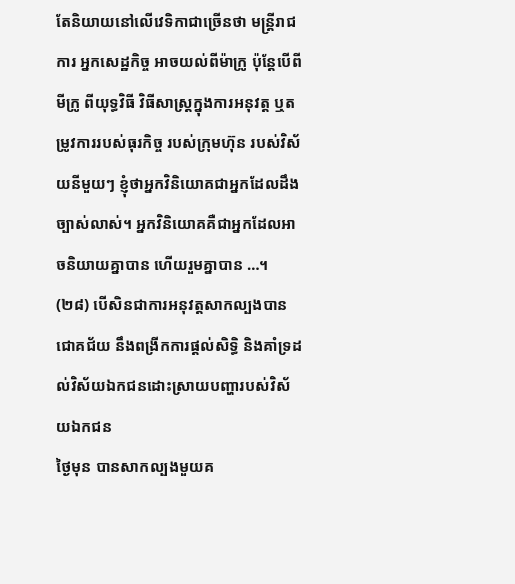តែនិយាយនៅលើវេទិកាជាច្រើនថា មន្រ្តីរាជការ អ្នកសេដ្ឋកិច្ច អាចយល់ពីម៉ាក្រូ ប៉ុន្តែបើពីមីក្រូ ពីយុទ្ធវិធី វិធីសាស្រ្តក្នុងការអនុវត្ត ឬតម្រូវការរបស់ធុរកិច្ច របស់ក្រុមហ៊ុន របស់វិស័យនីមួយៗ ខ្ញុំថាអ្នកវិនិយោគជាអ្នកដែលដឹងច្បាស់លាស់។ អ្នកវិនិយោគគឺជាអ្នកដែលអាចនិយាយគ្នាបាន ហើយរួមគ្នាបាន …។
(២៨) បើសិនជាការអនុវត្តសាកល្បងបានជោគជ័យ នឹងពង្រីកការផ្ដល់សិទ្ធិ និងគាំទ្រដល់វិស័យឯកជនដោះស្រាយបញ្ហារបស់វិស័យឯកជន
ថ្ងៃមុន បានសាកល្បងមួយគ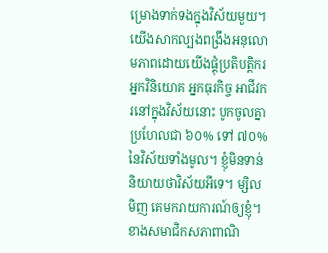ម្រោងទាក់ទងក្នុងវិស័យមួយ។ យើងសាកល្បងពង្រឹងអនុលោមភាពដោយយើងផ្គុំប្រតិបត្តិករ អ្នកវិនិយោគ អ្នកធុរកិច្ច អាជីវករនៅក្នុងវិស័យនោះ បូកចូលគ្នាប្រហែលជា ៦០% ទៅ ៧០% នៃវិស័យទាំងមូល។ ខ្ញុំមិនទាន់និយាយថាវិស័យអីទេ។ ម្សិលមិញ គេមករាយការណ៍ឲ្យខ្ញុំ។ ខាងសមាជិកសភាពាណិ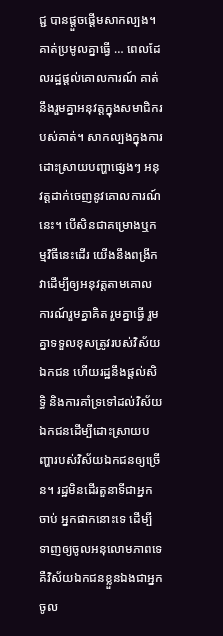ជ្ជ បានផ្ដួចផ្ដើមសាកល្បង។ គាត់ប្រមូលគ្នាធ្វើ … ពេលដែលរដ្ឋផ្ដល់គោលការណ៍ គាត់នឹងរួមគ្នាអនុវត្តក្នុងសមាជិករបស់គាត់។ សាកល្បងក្នុងការដោះស្រាយបញ្ហាផ្សេងៗ អនុវត្តដាក់ចេញនូវគោលការណ៍នេះ។ បើសិនជាគម្រោងឬកម្មវិធីនេះដើរ យើងនឹងពង្រីកវាដើម្បីឲ្យអនុវត្តតាមគោលការណ៍រួមគ្នាគិត រួមគ្នាធ្វើ រួមគ្នាទទួលខុសត្រូវរបស់វិស័យឯកជន ហើយរដ្ឋនឹងផ្ដល់សិទ្ធិ និងការគាំទ្រទៅដល់វិស័យឯកជនដើម្បីដោះស្រាយបញ្ហារបស់វិស័យឯកជនឲ្យច្រើន។ រដ្ឋមិនដើរតួនាទីជាអ្នកចាប់ អ្នកផាកនោះទេ ដើម្បីទាញឲ្យចូលអនុលោមភាពទេ គឺវិស័យឯកជនខ្លួនឯងជាអ្នកចូល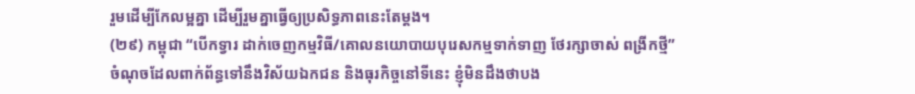រួមដើម្បីកែលម្អគ្នា ដើម្បីរួមគ្នាធ្វើឲ្យប្រសិទ្ធភាពនេះតែម្ដង។
(២៩) កម្ពុជា “បើកទ្វារ ដាក់ចេញកម្មវិធី/គោលនយោបាយបុរេសកម្មទាក់ទាញ ថែរក្សាចាស់ ពង្រីកថ្មី”
ចំណុចដែលពាក់ព័ន្ធទៅនឹងវិស័យឯកជន និងធុរកិច្ចនៅទីនេះ ខ្ញុំមិនដឹងថាបង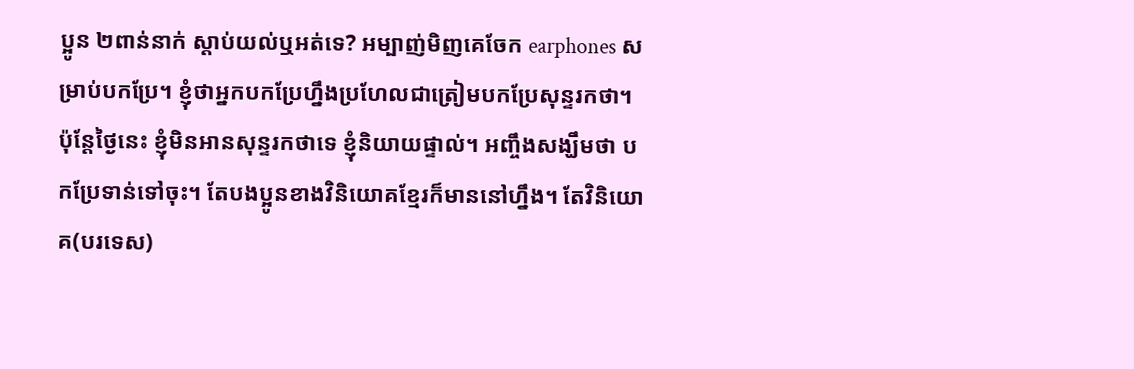ប្អូន ២ពាន់នាក់ ស្ដាប់យល់ឬអត់ទេ? អម្បាញ់មិញគេចែក earphones សម្រាប់បកប្រែ។ ខ្ញុំថាអ្នកបកប្រែហ្នឹងប្រហែលជាត្រៀមបកប្រែសុន្ទរកថា។ ប៉ុន្តែថ្ងៃនេះ ខ្ញុំមិនអានសុន្ទរកថាទេ ខ្ញុំនិយាយផ្ទាល់។ អញ្ចឹងសង្ឃឹមថា បកប្រែទាន់ទៅចុះ។ តែបងប្អូនខាងវិនិយោគខ្មែរក៏មាននៅហ្នឹង។ តែវិនិយោគ(បរទេស)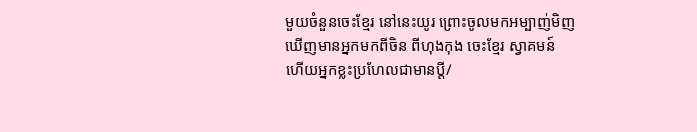មួយចំនួនចេះខ្មែរ នៅនេះយូរ ព្រោះចូលមកអម្បាញ់មិញ ឃើញមានអ្នកមកពីចិន ពីហុងកុង ចេះខ្មែរ ស្វាគមន៍ ហើយអ្នកខ្លះប្រហែលជាមានប្ដី/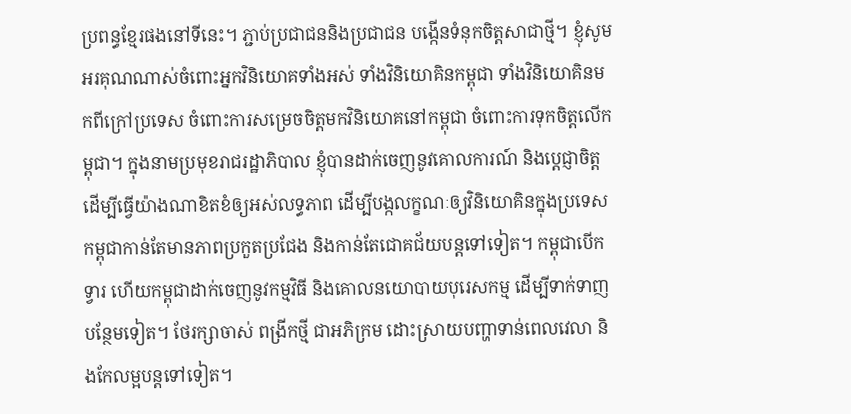ប្រពន្ធខ្មែរផងនៅទីនេះ។ ភ្ជាប់ប្រជាជននិងប្រជាជន បង្កើនទំនុកចិត្តសាជាថ្មី។ ខ្ញុំសូមអរគុណណាស់ចំពោះអ្នកវិនិយោគទាំងអស់ ទាំងវិនិយោគិនកម្ពុជា ទាំងវិនិយោគិនមកពីក្រៅប្រទេស ចំពោះការសម្រេចចិត្តមកវិនិយោគនៅកម្ពុជា ចំពោះការទុកចិត្តលើកម្ពុជា។ ក្នុងនាមប្រមុខរាជរដ្ឋាភិបាល ខ្ញុំបានដាក់ចេញនូវគោលការណ៍ និងប្ដេជ្ញាចិត្តដើម្បីធ្វើយ៉ាងណាខិតខំឲ្យអស់លទ្ធភាព ដើម្បីបង្កលក្ខណៈឲ្យវិនិយោគិនក្នុងប្រទេសកម្ពុជាកាន់តែមានភាពប្រកួតប្រជែង និងកាន់តែជោគជ័យបន្តទៅទៀត។ កម្ពុជាបើកទ្វារ ហើយកម្ពុជាដាក់ចេញនូវកម្មវិធី និងគោលនយោបាយបុរេសកម្ម ដើម្បីទាក់ទាញបន្ថែមទៀត។ ថែរក្សាចាស់ ពង្រីកថ្មី ជាអភិក្រម ដោះស្រាយបញ្ហាទាន់ពេលវេលា និងកែលម្អបន្តទៅទៀត។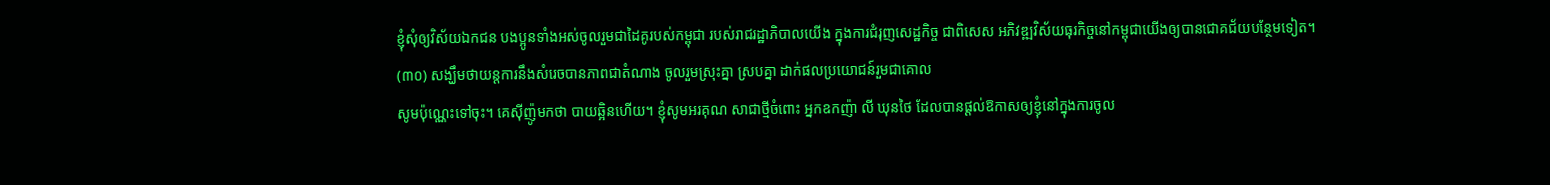ខ្ញុំសុំឲ្យវិស័យឯកជន បងប្អូនទាំងអស់ចូលរួមជាដៃគូរបស់កម្ពុជា របស់រាជរដ្ឋាភិបាលយើង ក្នុងការជំរុញសេដ្ឋកិច្ច ជាពិសេស អភិវឌ្ឍវិស័យធុរកិច្ចនៅកម្ពុជាយើងឲ្យបានជោគជ័យបន្ថែមទៀត។
(៣០) សង្ឃឹមថាយន្តការនឹងសំរេចបានភាពជាតំណាង ចូលរួមស្រុះគ្នា ស្របគ្នា ដាក់ផលប្រយោជន៍រួមជាគោល
សូមប៉ុណ្ណេះទៅចុះ។ គេស៊ីញ៉ូមកថា បាយឆ្អិនហើយ។ ខ្ញុំសូមអរគុណ សាជាថ្មីចំពោះ អ្នកឧកញ៉ា លី ឃុនថៃ ដែលបានផ្ដល់ឱកាសឲ្យខ្ញុំនៅក្នុងការចូល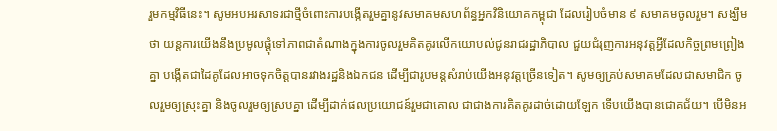រួមកម្មវិធីនេះ។ សូមអបអរសាទរជាថ្មីចំពោះការបង្កើតរួមគ្នានូវសមាគមសហព័ន្ធអ្នកវិនិយោគកម្ពុជា ដែលរៀបចំមាន ៩ សមាគមចូលរួម។ សង្ឃឹមថា យន្តការយើងនឹងប្រមូលផ្ដុំទៅភាពជាតំណាងក្នុងការចូលរួមគិតគូរលើកយោបល់ជូនរាជរដ្ឋាភិបាល ជួយជំរុញការអនុវត្តអ្វីដែលកិច្ចព្រមព្រៀងគ្នា បង្កើតជាដៃគូដែលអាចទុកចិត្តបានរវាងរដ្ឋនិងឯកជន ដើម្បីជារូបមន្តសំរាប់យើងអនុវត្តច្រើនទៀត។ សូមឲ្យគ្រប់សមាគមដែលជាសមាជិក ចូលរួមឲ្យស្រុះគ្នា និងចូលរួមឲ្យស្របគ្នា ដើម្បីដាក់ផលប្រយោជន៍រួមជាគោល ជាជាងការគិតគូរដាច់ដោយឡែក ទើបយើងបានជោគជ័យ។ បើមិនអ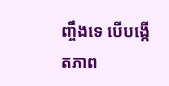ញ្ចឹងទេ បើបង្កើតភាព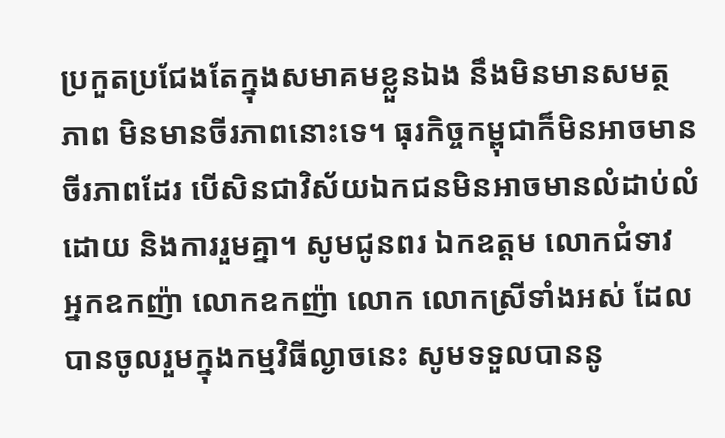ប្រកួតប្រជែងតែក្នុងសមាគមខ្លួនឯង នឹងមិនមានសមត្ថភាព មិនមានចីរភាពនោះទេ។ ធុរកិច្ចកម្ពុជាក៏មិនអាចមានចីរភាពដែរ បើសិនជាវិស័យឯកជនមិនអាចមានលំដាប់លំដោយ និងការរួមគ្នា។ សូមជូនពរ ឯកឧត្ដម លោកជំទាវ អ្នកឧកញ៉ា លោកឧកញ៉ា លោក លោកស្រីទាំងអស់ ដែលបានចូលរួមក្នុងកម្មវិធីល្ងាចនេះ សូមទទួលបាននូ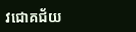វជោគជ័យ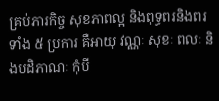គ្រប់ភារកិច្ច សុខភាពល្អ និងពុទ្ធពរនិងពរទាំង ៥ ប្រការ គឺអាយុ វណ្ណៈ សុខៈ ពលៈ និងបដិភាណៈ កុំបី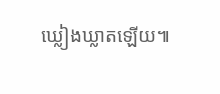ឃ្លៀងឃ្លាតឡើយ៕